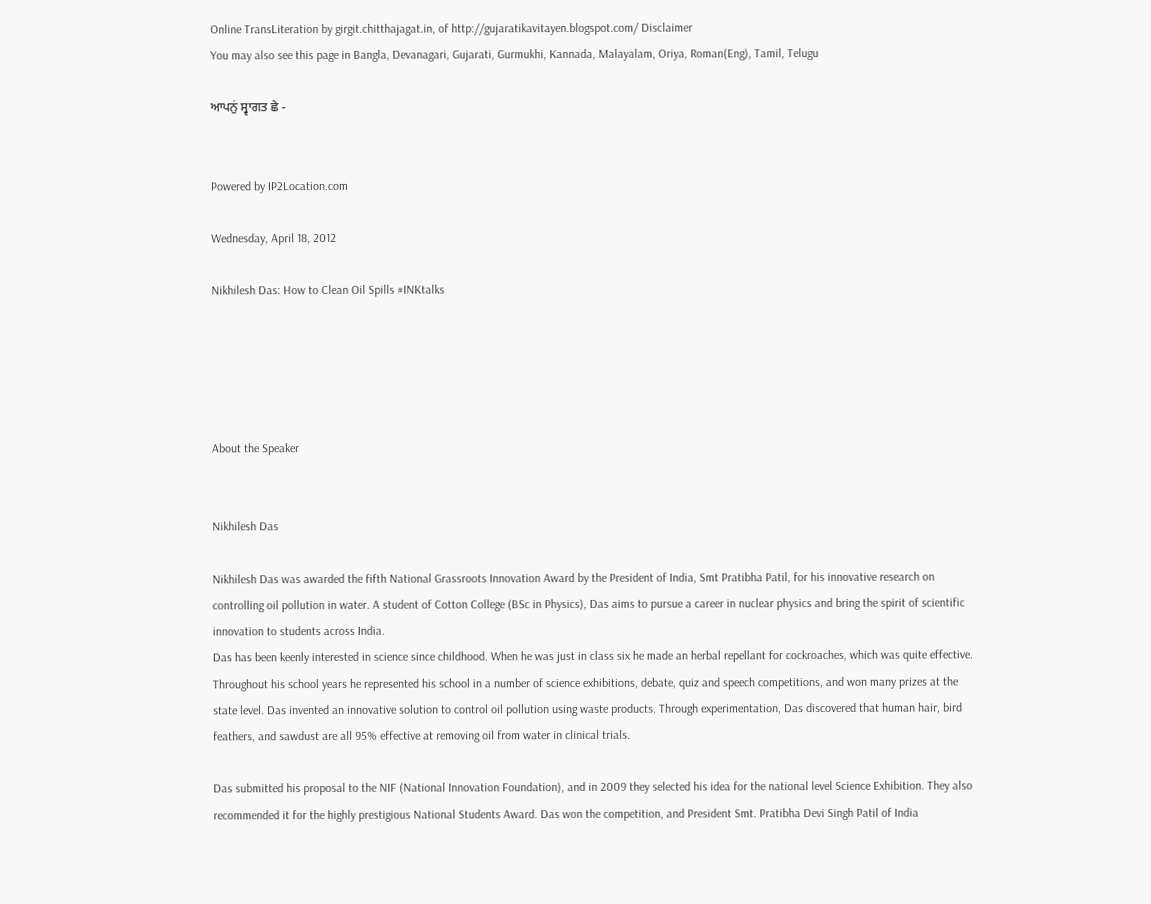Online TransLiteration by girgit.chitthajagat.in, of http://gujaratikavitayen.blogspot.com/ Disclaimer
You may also see this page in Bangla, Devanagari, Gujarati, Gurmukhi, Kannada, Malayalam, Oriya, Roman(Eng), Tamil, Telugu

ਆਪਨੁਂ ਸ੍ਵਾਗਤ ਛੇ -


Powered by IP2Location.com

Wednesday, April 18, 2012

Nikhilesh Das: How to Clean Oil Spills #INKtalks





About the Speaker


Nikhilesh Das

Nikhilesh Das was awarded the fifth National Grassroots Innovation Award by the President of India, Smt Pratibha Patil, for his innovative research on controlling oil pollution in water. A student of Cotton College (BSc in Physics), Das aims to pursue a career in nuclear physics and bring the spirit of scientific innovation to students across India.
Das has been keenly interested in science since childhood. When he was just in class six he made an herbal repellant for cockroaches, which was quite effective. Throughout his school years he represented his school in a number of science exhibitions, debate, quiz and speech competitions, and won many prizes at the state level. Das invented an innovative solution to control oil pollution using waste products. Through experimentation, Das discovered that human hair, bird feathers, and sawdust are all 95% effective at removing oil from water in clinical trials.

Das submitted his proposal to the NIF (National Innovation Foundation), and in 2009 they selected his idea for the national level Science Exhibition. They also recommended it for the highly prestigious National Students Award. Das won the competition, and President Smt. Pratibha Devi Singh Patil of India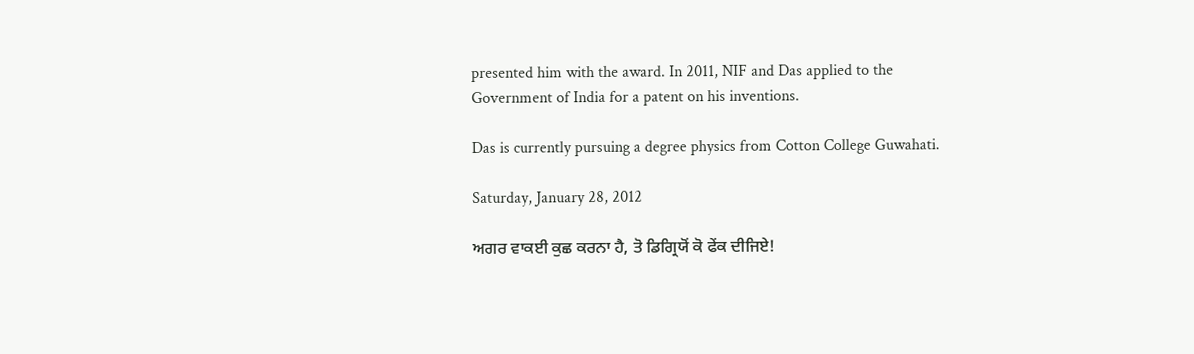presented him with the award. In 2011, NIF and Das applied to the Government of India for a patent on his inventions.

Das is currently pursuing a degree physics from Cotton College Guwahati.

Saturday, January 28, 2012

ਅਗਰ ਵਾਕਈ ਕੁਛ ਕਰਨਾ ਹੈ, ਤੋ ਡਿਗ੍ਰਿਯੋਂ ਕੋ ਫੇਂਕ ਦੀਜਿਏ!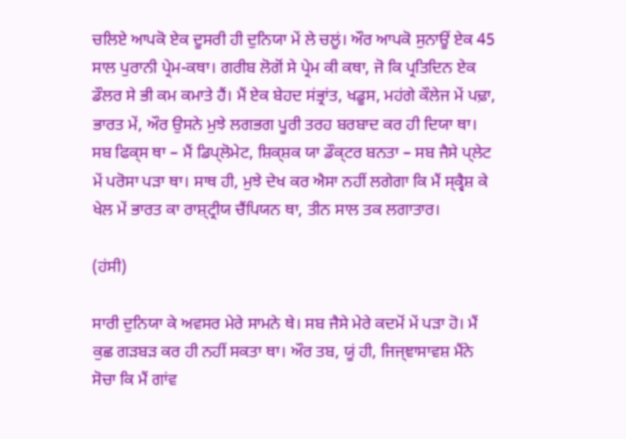ਚਲਿਏ ਆਪਕੋ ਏਕ ਦੂਸਰੀ ਹੀ ਦੁਨਿਯਾ ਮੇਂ ਲੇ ਚਲੂਂ। ਔਰ ਆਪਕੋ ਸੁਨਾਊਂ ਏਕ 45 ਸਾਲ ਪੁਰਾਨੀ ਪ੍ਰੇਮ-ਕਥਾ। ਗਰੀਬ ਲੋਗੋਂ ਸੇ ਪ੍ਰੇਮ ਕੀ ਕਥਾ, ਜੋ ਕਿ ਪ੍ਰਤਿਦਿਨ ਏਕ ਡੌਲਰ ਸੇ ਭੀ ਕਮ ਕਮਾਤੇ ਹੈਂ। ਮੈਂ ਏਕ ਬੇਹਦ ਸਂਭ੍ਰਾਂਤ, ਖਡੂਸ, ਮਹਂਗੇ ਕੌਲੇਜ ਮੇਂ ਪਢ਼ਾ, ਭਾਰਤ ਮੇਂ, ਔਰ ਉਸਨੇ ਮੁਝੇ ਲਗਭਗ ਪੂਰੀ ਤਰਹ ਬਰਬਾਦ ਕਰ ਹੀ ਦਿਯਾ ਥਾ। ਸਬ ਫਿਕ੍ਸ ਥਾ – ਮੈਂ ਡਿਪ੍ਲੋਮੇਟ, ਸ਼ਿਕ੍ਸ਼ਕ ਯਾ ਡੌਕ੍ਟਰ ਬਨਤਾ – ਸਬ ਜੈਸੇ ਪ੍ਲੇਟ ਮੇਂ ਪਰੋਸਾ ਪਡ਼ਾ ਥਾ। ਸਾਥ ਹੀ, ਮੁਝੇ ਦੇਖ ਕਰ ਐਸਾ ਨਹੀਂ ਲਗੇਗਾ ਕਿ ਮੈਂ ਸ੍ਕ੍ਵੈਸ਼ ਕੇ ਖੇਲ ਮੇਂ ਭਾਰਤ ਕਾ ਰਾਸ਼੍ਟ੍ਰੀਯ ਚੈਂਪਿਯਨ ਥਾ, ਤੀਨ ਸਾਲ ਤਕ ਲਗਾਤਾਰ।

(ਹਂਸੀ)

ਸਾਰੀ ਦੁਨਿਯਾ ਕੇ ਅਵਸਰ ਮੇਰੇ ਸਾਮਨੇ ਥੇ। ਸਬ ਜੈਸੇ ਮੇਰੇ ਕਦਮੋਂ ਮੇਂ ਪਡ਼ਾ ਹੋ। ਮੈਂ ਕੁਛ ਗਡ਼ਬਡ਼ ਕਰ ਹੀ ਨਹੀਂ ਸਕਤਾ ਥਾ। ਔਰ ਤਬ, ਯੂਂ ਹੀ, ਜਿਜ੍ਞਾਸਾਵਸ਼ ਮੈਂਨੇ ਸੋਚਾ ਕਿ ਮੈਂ ਗਾਂਵ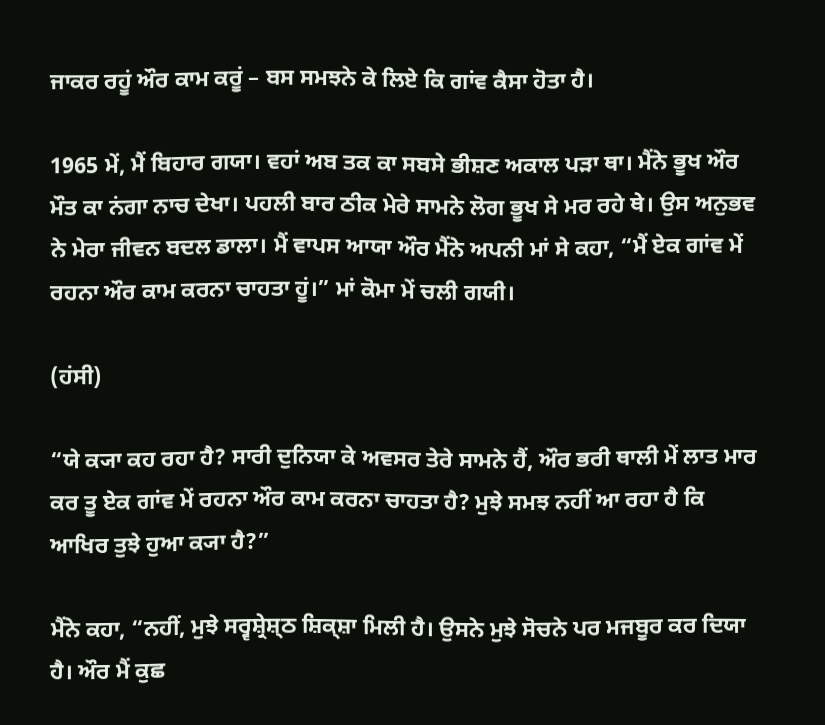ਜਾਕਰ ਰਹੂਂ ਔਰ ਕਾਮ ਕਰੂਂ – ਬਸ ਸਮਝਨੇ ਕੇ ਲਿਏ ਕਿ ਗਾਂਵ ਕੈਸਾ ਹੋਤਾ ਹੈ।

1965 ਮੇਂ, ਮੈਂ ਬਿਹਾਰ ਗਯਾ। ਵਹਾਂ ਅਬ ਤਕ ਕਾ ਸਬਸੇ ਭੀਸ਼ਣ ਅਕਾਲ ਪਡ਼ਾ ਥਾ। ਮੈਂਨੇ ਭੂਖ ਔਰ ਮੌਤ ਕਾ ਨਂਗਾ ਨਾਚ ਦੇਖਾ। ਪਹਲੀ ਬਾਰ ਠੀਕ ਮੇਰੇ ਸਾਮਨੇ ਲੋਗ ਭੂਖ ਸੇ ਮਰ ਰਹੇ ਥੇ। ਉਸ ਅਨੁਭਵ ਨੇ ਮੇਰਾ ਜੀਵਨ ਬਦਲ ਡਾਲਾ। ਮੈਂ ਵਾਪਸ ਆਯਾ ਔਰ ਮੈਂਨੇ ਅਪਨੀ ਮਾਂ ਸੇ ਕਹਾ, “ਮੈਂ ਏਕ ਗਾਂਵ ਮੇਂ ਰਹਨਾ ਔਰ ਕਾਮ ਕਰਨਾ ਚਾਹਤਾ ਹੂਂ।” ਮਾਂ ਕੋਮਾ ਮੇਂ ਚਲੀ ਗਯੀ।

(ਹਂਸੀ)

“ਯੇ ਕ੍ਯਾ ਕਹ ਰਹਾ ਹੈ? ਸਾਰੀ ਦੁਨਿਯਾ ਕੇ ਅਵਸਰ ਤੇਰੇ ਸਾਮਨੇ ਹੈਂ, ਔਰ ਭਰੀ ਥਾਲੀ ਮੇਂ ਲਾਤ ਮਾਰ ਕਰ ਤੂ ਏਕ ਗਾਂਵ ਮੇਂ ਰਹਨਾ ਔਰ ਕਾਮ ਕਰਨਾ ਚਾਹਤਾ ਹੈ? ਮੁਝੇ ਸਮਝ ਨਹੀਂ ਆ ਰਹਾ ਹੈ ਕਿ ਆਖਿਰ ਤੁਝੇ ਹੁਆ ਕ੍ਯਾ ਹੈ?”

ਮੈਂਨੇ ਕਹਾ, “ਨਹੀਂ, ਮੁਝੇ ਸਰ੍ਵਸ਼੍ਰੇਸ਼੍ਠ ਸ਼ਿਕ੍ਸ਼ਾ ਮਿਲੀ ਹੈ। ਉਸਨੇ ਮੁਝੇ ਸੋਚਨੇ ਪਰ ਮਜਬੂਰ ਕਰ ਦਿਯਾ ਹੈ। ਔਰ ਮੈਂ ਕੁਛ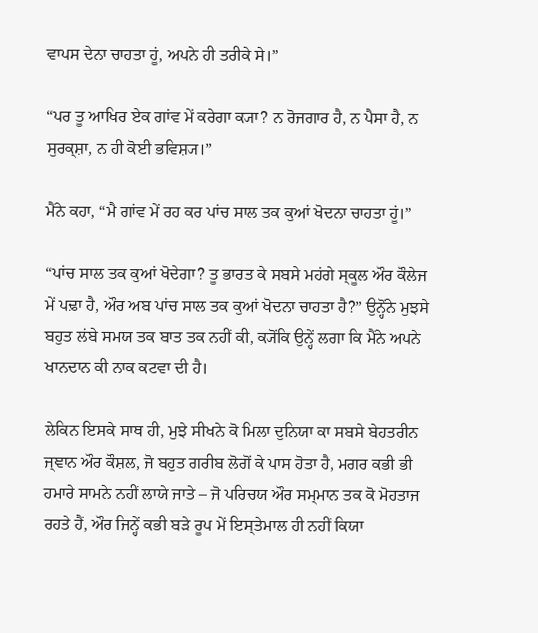ਵਾਪਸ ਦੇਨਾ ਚਾਹਤਾ ਹੂਂ, ਅਪਨੇ ਹੀ ਤਰੀਕੇ ਸੇ।”

“ਪਰ ਤੂ ਆਖਿਰ ਏਕ ਗਾਂਵ ਮੇਂ ਕਰੇਗਾ ਕ੍ਯਾ? ਨ ਰੋਜਗਾਰ ਹੈ, ਨ ਪੈਸਾ ਹੈ, ਨ ਸੁਰਕ੍ਸ਼ਾ, ਨ ਹੀ ਕੋਈ ਭਵਿਸ਼੍ਯ।”

ਮੈਂਨੇ ਕਹਾ, “ਮੈ ਗਾਂਵ ਮੇਂ ਰਹ ਕਰ ਪਾਂਚ ਸਾਲ ਤਕ ਕੁਆਂ ਖੋਦਨਾ ਚਾਹਤਾ ਹੂਂ।”

“ਪਾਂਚ ਸਾਲ ਤਕ ਕੁਆਂ ਖੋਦੇਗਾ? ਤੂ ਭਾਰਤ ਕੇ ਸਬਸੇ ਮਹਂਗੇ ਸ੍ਕੂਲ ਔਰ ਕੌਲੇਜ ਮੇਂ ਪਢ਼ਾ ਹੈ, ਔਰ ਅਬ ਪਾਂਚ ਸਾਲ ਤਕ ਕੁਆਂ ਖੋਦਨਾ ਚਾਹਤਾ ਹੈ?” ਉਨ੍ਹੋਂਨੇ ਮੁਝਸੇ ਬਹੁਤ ਲਂਬੇ ਸਮਯ ਤਕ ਬਾਤ ਤਕ ਨਹੀਂ ਕੀ, ਕ੍ਯੋਂਕਿ ਉਨ੍ਹੇਂ ਲਗਾ ਕਿ ਮੈਂਨੇ ਅਪਨੇ ਖਾਨਦਾਨ ਕੀ ਨਾਕ ਕਟਵਾ ਦੀ ਹੈ।

ਲੇਕਿਨ ਇਸਕੇ ਸਾਥ ਹੀ, ਮੁਝੇ ਸੀਖਨੇ ਕੋ ਮਿਲਾ ਦੁਨਿਯਾ ਕਾ ਸਬਸੇ ਬੇਹਤਰੀਨ ਜ੍ਞਾਨ ਔਰ ਕੌਸ਼ਲ, ਜੋ ਬਹੁਤ ਗਰੀਬ ਲੋਗੋਂ ਕੇ ਪਾਸ ਹੋਤਾ ਹੈ, ਮਗਰ ਕਭੀ ਭੀ ਹਮਾਰੇ ਸਾਮਨੇ ਨਹੀਂ ਲਾਯੇ ਜਾਤੇ – ਜੋ ਪਰਿਚਯ ਔਰ ਸਮ੍ਮਾਨ ਤਕ ਕੋ ਮੋਹਤਾਜ ਰਹਤੇ ਹੈਂ, ਔਰ ਜਿਨ੍ਹੇਂ ਕਭੀ ਬਡ਼ੇ ਰੂਪ ਮੇਂ ਇਸ੍ਤੇਮਾਲ ਹੀ ਨਹੀਂ ਕਿਯਾ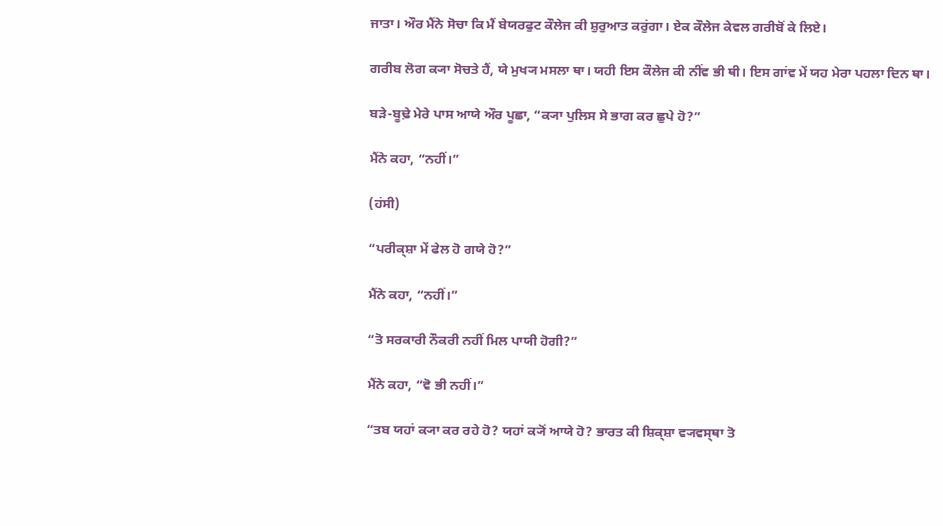ਜਾਤਾ। ਔਰ ਮੈਂਨੇ ਸੋਚਾ ਕਿ ਮੈਂ ਬੇਯਰਫੁਟ ਕੌਲੇਜ ਕੀ ਸ਼ੁਰੁਆਤ ਕਰੁਂਗਾ। ਏਕ ਕੌਲੇਜ ਕੇਵਲ ਗਰੀਬੋਂ ਕੇ ਲਿਏ।

ਗਰੀਬ ਲੋਗ ਕ੍ਯਾ ਸੋਚਤੇ ਹੈਂ, ਯੇ ਮੁਖ੍ਯ ਮਸਲਾ ਥਾ। ਯਹੀ ਇਸ ਕੌਲੇਜ ਕੀ ਨੀਂਵ ਭੀ ਥੀ। ਇਸ ਗਾਂਵ ਮੇਂ ਯਹ ਮੇਰਾ ਪਹਲਾ ਦਿਨ ਥਾ।

ਬਡ਼ੇ-ਬੂਢ਼ੇ ਮੇਰੇ ਪਾਸ ਆਯੇ ਔਰ ਪੂਛਾ, “ਕ੍ਯਾ ਪੁਲਿਸ ਸੇ ਭਾਗ ਕਰ ਛੁਪੇ ਹੋ?”

ਮੈਂਨੇ ਕਹਾ, “ਨਹੀਂ।”

(ਹਂਸੀ)

“ਪਰੀਕ੍ਸ਼ਾ ਮੇਂ ਫੇਲ ਹੋ ਗਯੇ ਹੋ?”

ਮੈਂਨੇ ਕਹਾ, “ਨਹੀਂ।”

“ਤੋ ਸਰਕਾਰੀ ਨੌਕਰੀ ਨਹੀਂ ਮਿਲ ਪਾਯੀ ਹੋਗੀ?”

ਮੈਂਨੇ ਕਹਾ, “ਵੋ ਭੀ ਨਹੀਂ।”

“ਤਬ ਯਹਾਂ ਕ੍ਯਾ ਕਰ ਰਹੇ ਹੋ? ਯਹਾਂ ਕ੍ਯੋਂ ਆਯੇ ਹੋ? ਭਾਰਤ ਕੀ ਸ਼ਿਕ੍ਸ਼ਾ ਵ੍ਯਵਸ੍ਥਾ ਤੋ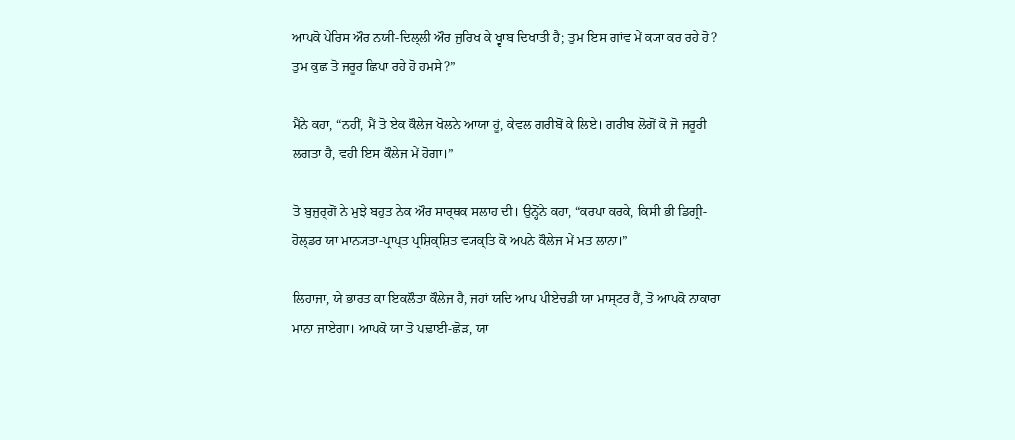ਆਪਕੋ ਪੇਰਿਸ ਔਰ ਨਯੀ-ਦਿਲ੍ਲੀ ਔਰ ਜੁਰਿਖ ਕੇ ਖ੍ਵਾਬ ਦਿਖਾਤੀ ਹੈ; ਤੁਮ ਇਸ ਗਾਂਵ ਮੇਂ ਕ੍ਯਾ ਕਰ ਰਹੇ ਹੋ? ਤੁਮ ਕੁਛ ਤੋ ਜਰੂਰ ਛਿਪਾ ਰਹੇ ਹੋ ਹਮਸੇ?”

ਮੈਂਨੇ ਕਹਾ, “ਨਹੀਂ, ਮੈਂ ਤੋ ਏਕ ਕੌਲੇਜ ਖੋਲਨੇ ਆਯਾ ਹੂਂ, ਕੇਵਲ ਗਰੀਬੋਂ ਕੇ ਲਿਏ। ਗਰੀਬ ਲੋਗੋਂ ਕੋ ਜੋ ਜਰੂਰੀ ਲਗਤਾ ਹੈ, ਵਹੀ ਇਸ ਕੌਲੇਜ ਮੇਂ ਹੋਗਾ।”

ਤੋ ਬੁਜੁਰ੍ਗੋਂ ਨੇ ਮੁਝੇ ਬਹੁਤ ਨੇਕ ਔਰ ਸਾਰ੍ਥਕ ਸਲਾਹ ਦੀ। ਉਨ੍ਹੋਂਨੇ ਕਹਾ, “ਕਰਪਾ ਕਰਕੇ, ਕਿਸੀ ਭੀ ਡਿਗ੍ਰੀ-ਹੋਲ੍ਡਰ ਯਾ ਮਾਨ੍ਯਤਾ-ਪ੍ਰਾਪ੍ਤ ਪ੍ਰਸ਼ਿਕ੍ਸ਼ਿਤ ਵ੍ਯਕ੍ਤਿ ਕੋ ਅਪਨੇ ਕੌਲੇਜ ਮੇਂ ਮਤ ਲਾਨਾ।”

ਲਿਹਾਜਾ, ਯੇ ਭਾਰਤ ਕਾ ਇਕਲੌਤਾ ਕੌਲੇਜ ਹੈ, ਜਹਾਂ ਯਦਿ ਆਪ ਪੀਏਚਡੀ ਯਾ ਮਾਸ੍ਟਰ ਹੈਂ, ਤੋ ਆਪਕੋ ਨਾਕਾਰਾ ਮਾਨਾ ਜਾਏਗਾ। ਆਪਕੋ ਯਾ ਤੋ ਪਢ਼ਾਈ-ਛੋਡ਼, ਯਾ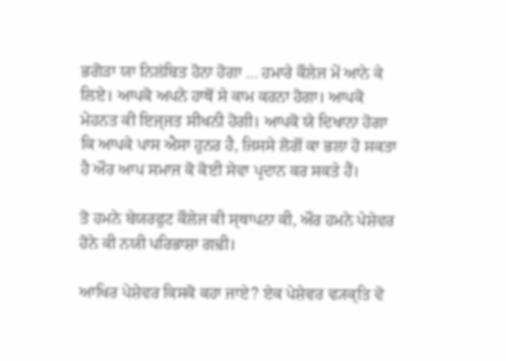ਭਗੋਡ਼ਾ ਯਾ ਨਿਲਂਬਿਤ ਹੋਨਾ ਹੋਗਾ … ਹਮਾਰੇ ਕੌਲੇਜ ਮੇਂ ਆਨੇ ਕੇ ਲਿਏ। ਆਪਕੋ ਅਪਨੇ ਹਾਥੋਂ ਸੇ ਕਾਮ ਕਰਨਾ ਹੋਗਾ। ਆਪਕੋ ਮੇਹਨਤ ਕੀ ਇਜ੍ਜਤ ਸੀਖਨੀ ਹੋਗੀ। ਆਪਕੋ ਯੇ ਦਿਖਾਨਾ ਹੋਗਾ ਕਿ ਆਪਕੇ ਪਾਸ ਐਸਾ ਹੁਨਰ ਹੈ, ਜਿਸਸੇ ਲੋਗੋਂ ਕਾ ਭਲਾ ਹੋ ਸਕਤਾ ਹੈ ਔਰ ਆਪ ਸਮਾਜ ਕੋ ਕੋਈ ਸੇਵਾ ਪ੍ਰਦਾਨ ਕਰ ਸਕਤੇ ਹੈਂ।

ਤੋ ਹਮਨੇ ਬੇਯਰਫੁਟ ਕੌਲੇਜ ਕੀ ਸ੍ਥਾਪਨਾ ਕੀ, ਔਰ ਹਮਨੇ ਪੇਸ਼ੇਵਰ ਹੋਨੇ ਕੀ ਨਯੀ ਪਰਿਭਾਸ਼ਾ ਗਢ਼ੀ।

ਆਖਿਰ ਪੇਸ਼ੇਵਰ ਕਿਸਕੋ ਕਹਾ ਜਾਏ? ਏਕ ਪੇਸ਼ੇਵਰ ਵ੍ਯਕ੍ਤਿ ਵੋ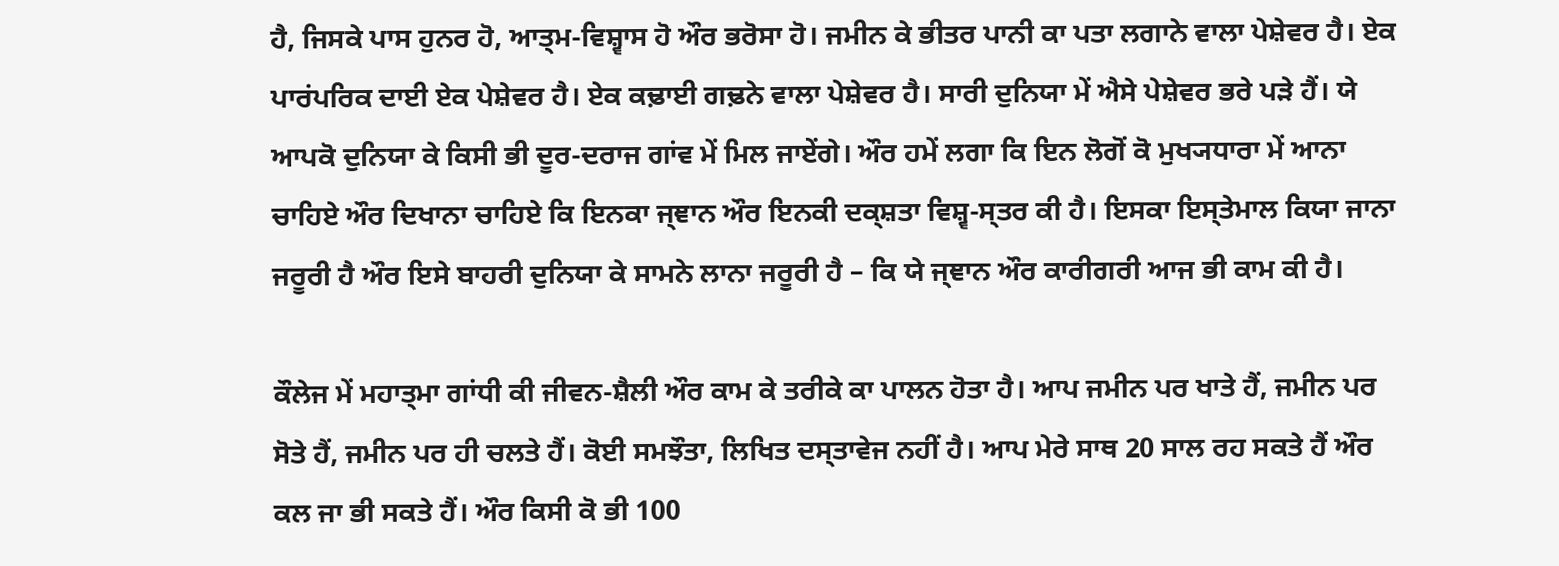ਹੈ, ਜਿਸਕੇ ਪਾਸ ਹੁਨਰ ਹੋ, ਆਤ੍ਮ-ਵਿਸ਼੍ਵਾਸ ਹੋ ਔਰ ਭਰੋਸਾ ਹੋ। ਜਮੀਨ ਕੇ ਭੀਤਰ ਪਾਨੀ ਕਾ ਪਤਾ ਲਗਾਨੇ ਵਾਲਾ ਪੇਸ਼ੇਵਰ ਹੈ। ਏਕ ਪਾਰਂਪਰਿਕ ਦਾਈ ਏਕ ਪੇਸ਼ੇਵਰ ਹੈ। ਏਕ ਕਢ਼ਾਈ ਗਢ਼ਨੇ ਵਾਲਾ ਪੇਸ਼ੇਵਰ ਹੈ। ਸਾਰੀ ਦੁਨਿਯਾ ਮੇਂ ਐਸੇ ਪੇਸ਼ੇਵਰ ਭਰੇ ਪਡ਼ੇ ਹੈਂ। ਯੇ ਆਪਕੋ ਦੁਨਿਯਾ ਕੇ ਕਿਸੀ ਭੀ ਦੂਰ-ਦਰਾਜ ਗਾਂਵ ਮੇਂ ਮਿਲ ਜਾਏਂਗੇ। ਔਰ ਹਮੇਂ ਲਗਾ ਕਿ ਇਨ ਲੋਗੋਂ ਕੋ ਮੁਖ੍ਯਧਾਰਾ ਮੇਂ ਆਨਾ ਚਾਹਿਏ ਔਰ ਦਿਖਾਨਾ ਚਾਹਿਏ ਕਿ ਇਨਕਾ ਜ੍ਞਾਨ ਔਰ ਇਨਕੀ ਦਕ੍ਸ਼ਤਾ ਵਿਸ਼੍ਵ-ਸ੍ਤਰ ਕੀ ਹੈ। ਇਸਕਾ ਇਸ੍ਤੇਮਾਲ ਕਿਯਾ ਜਾਨਾ ਜਰੂਰੀ ਹੈ ਔਰ ਇਸੇ ਬਾਹਰੀ ਦੁਨਿਯਾ ਕੇ ਸਾਮਨੇ ਲਾਨਾ ਜਰੂਰੀ ਹੈ – ਕਿ ਯੇ ਜ੍ਞਾਨ ਔਰ ਕਾਰੀਗਰੀ ਆਜ ਭੀ ਕਾਮ ਕੀ ਹੈ।

ਕੌਲੇਜ ਮੇਂ ਮਹਾਤ੍ਮਾ ਗਾਂਧੀ ਕੀ ਜੀਵਨ-ਸ਼ੈਲੀ ਔਰ ਕਾਮ ਕੇ ਤਰੀਕੇ ਕਾ ਪਾਲਨ ਹੋਤਾ ਹੈ। ਆਪ ਜਮੀਨ ਪਰ ਖਾਤੇ ਹੈਂ, ਜਮੀਨ ਪਰ ਸੋਤੇ ਹੈਂ, ਜਮੀਨ ਪਰ ਹੀ ਚਲਤੇ ਹੈਂ। ਕੋਈ ਸਮਝੌਤਾ, ਲਿਖਿਤ ਦਸ੍ਤਾਵੇਜ ਨਹੀਂ ਹੈ। ਆਪ ਮੇਰੇ ਸਾਥ 20 ਸਾਲ ਰਹ ਸਕਤੇ ਹੈਂ ਔਰ ਕਲ ਜਾ ਭੀ ਸਕਤੇ ਹੈਂ। ਔਰ ਕਿਸੀ ਕੋ ਭੀ 100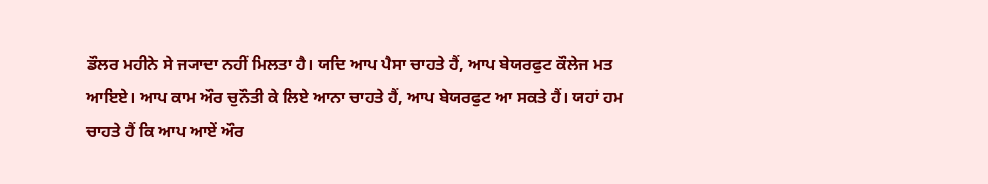ਡੌਲਰ ਮਹੀਨੇ ਸੇ ਜ੍ਯਾਦਾ ਨਹੀਂ ਮਿਲਤਾ ਹੈ। ਯਦਿ ਆਪ ਪੈਸਾ ਚਾਹਤੇ ਹੈਂ, ਆਪ ਬੇਯਰਫੁਟ ਕੌਲੇਜ ਮਤ ਆਇਏ। ਆਪ ਕਾਮ ਔਰ ਚੁਨੌਤੀ ਕੇ ਲਿਏ ਆਨਾ ਚਾਹਤੇ ਹੈਂ, ਆਪ ਬੇਯਰਫੁਟ ਆ ਸਕਤੇ ਹੈਂ। ਯਹਾਂ ਹਮ ਚਾਹਤੇ ਹੈਂ ਕਿ ਆਪ ਆਏਂ ਔਰ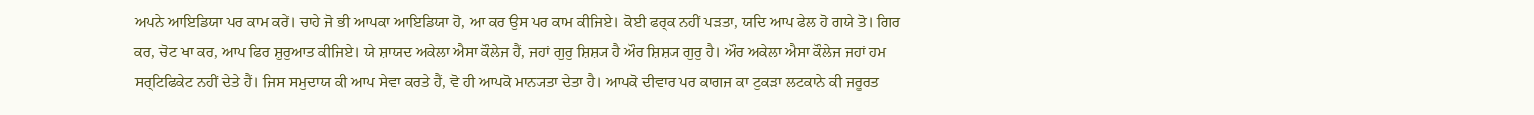ਅਪਨੇ ਆਇਡਿਯਾ ਪਰ ਕਾਮ ਕਰੇਂ। ਚਾਹੇ ਜੋ ਭੀ ਆਪਕਾ ਆਇਡਿਯਾ ਹੋ, ਆ ਕਰ ਉਸ ਪਰ ਕਾਮ ਕੀਜਿਏ। ਕੋਈ ਫਰ੍ਕ ਨਹੀਂ ਪਡ਼ਤਾ, ਯਦਿ ਆਪ ਫੇਲ ਹੋ ਗਯੇ ਤੋ। ਗਿਰ ਕਰ, ਚੋਟ ਖਾ ਕਰ, ਆਪ ਫਿਰ ਸ਼ੁਰੁਆਤ ਕੀਜਿਏ। ਯੇ ਸ਼ਾਯਦ ਅਕੇਲਾ ਐਸਾ ਕੌਲੇਜ ਹੈਂ, ਜਹਾਂ ਗੁਰੁ ਸ਼ਿਸ਼੍ਯ ਹੈ ਔਰ ਸ਼ਿਸ਼੍ਯ ਗੁਰੁ ਹੈ। ਔਰ ਅਕੇਲਾ ਐਸਾ ਕੌਲੇਜ ਜਹਾਂ ਹਮ ਸਰ੍ਟਿਫਿਕੇਟ ਨਹੀਂ ਦੇਤੇ ਹੈਂ। ਜਿਸ ਸਮੁਦਾਯ ਕੀ ਆਪ ਸੇਵਾ ਕਰਤੇ ਹੈਂ, ਵੋ ਹੀ ਆਪਕੋ ਮਾਨ੍ਯਤਾ ਦੇਤਾ ਹੈ। ਆਪਕੋ ਦੀਵਾਰ ਪਰ ਕਾਗਜ ਕਾ ਟੁਕਡ਼ਾ ਲਟਕਾਨੇ ਕੀ ਜਰੂਰਤ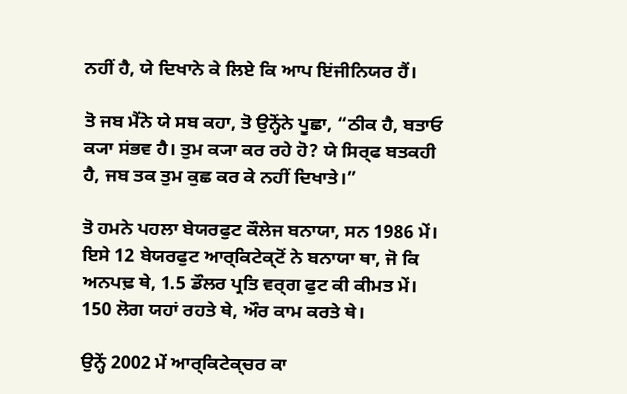ਨਹੀਂ ਹੈ, ਯੇ ਦਿਖਾਨੇ ਕੇ ਲਿਏ ਕਿ ਆਪ ਇਂਜੀਨਿਯਰ ਹੈਂ।

ਤੋ ਜਬ ਮੈਂਨੇ ਯੇ ਸਬ ਕਹਾ, ਤੋ ਉਨ੍ਹੋਂਨੇ ਪੂਛਾ, “ਠੀਕ ਹੈ, ਬਤਾਓ ਕ੍ਯਾ ਸਂਭਵ ਹੈ। ਤੁਮ ਕ੍ਯਾ ਕਰ ਰਹੇ ਹੋ? ਯੇ ਸਿਰ੍ਫ ਬਤਕਹੀ ਹੈ, ਜਬ ਤਕ ਤੁਮ ਕੁਛ ਕਰ ਕੇ ਨਹੀਂ ਦਿਖਾਤੇ।”

ਤੋ ਹਮਨੇ ਪਹਲਾ ਬੇਯਰਫੁਟ ਕੌਲੇਜ ਬਨਾਯਾ, ਸਨ 1986 ਮੇਂ। ਇਸੇ 12 ਬੇਯਰਫੁਟ ਆਰ੍ਕਿਟੇਕ੍ਟੋਂ ਨੇ ਬਨਾਯਾ ਥਾ, ਜੋ ਕਿ ਅਨਪਢ਼ ਥੇ, 1.5 ਡੌਲਰ ਪ੍ਰਤਿ ਵਰ੍ਗ ਫੁਟ ਕੀ ਕੀਮਤ ਮੇਂ। 150 ਲੋਗ ਯਹਾਂ ਰਹਤੇ ਥੇ, ਔਰ ਕਾਮ ਕਰਤੇ ਥੇ।

ਉਨ੍ਹੇਂ 2002 ਮੇਂ ਆਰ੍ਕਿਟੇਕ੍ਚਰ ਕਾ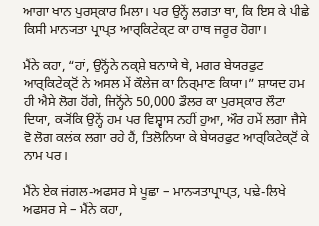ਆਗਾ ਖਾਨ ਪੁਰਸ੍ਕਾਰ ਮਿਲਾ। ਪਰ ਉਨ੍ਹੇਂ ਲਗਤਾ ਥਾ, ਕਿ ਇਸ ਕੇ ਪੀਛੇ ਕਿਸੀ ਮਾਨ੍ਯਤਾ ਪ੍ਰਾਪ੍ਤ ਆਰ੍ਕਿਟੇਕ੍ਟ ਕਾ ਹਾਥ ਜਰੂਰ ਹੋਗਾ।

ਮੈਂਨੇ ਕਹਾ, “ਹਾਂ, ਉਨ੍ਹੋਂਨੇ ਨਕ੍ਸ਼ੇ ਬਨਾਯੇ ਥੇ, ਮਗਰ ਬੇਯਰਫੁਟ ਆਰ੍ਕਿਟੇਕ੍ਟੋਂ ਨੇ ਅਸਲ ਮੇਂ ਕੌਲੇਜ ਕਾ ਨਿਰ੍ਮਾਣ ਕਿਯਾ।” ਸ਼ਾਯਦ ਹਮ ਹੀ ਐਸੇ ਲੋਗ ਹੋਂਗੇ, ਜਿਨ੍ਹੋਂਨੇ 50,000 ਡੌਲਰ ਕਾ ਪੁਰਸ੍ਕਾਰ ਲੌਟਾ ਦਿਯਾ, ਕ੍ਯੋਂਕਿ ਉਨ੍ਹੇਂ ਹਮ ਪਰ ਵਿਸ਼੍ਵਾਸ ਨਹੀਂ ਹੁਆ, ਔਰ ਹਮੇਂ ਲਗਾ ਜੈਸੇ ਵੋ ਲੋਗ ਕਲਂਕ ਲਗਾ ਰਹੇ ਹੈਂ, ਤਿਲੋਨਿਯਾ ਕੇ ਬੇਯਰਫੁਟ ਆਰ੍ਕਿਟੇਕ੍ਟੋਂ ਕੇ ਨਾਮ ਪਰ।

ਮੈਂਨੇ ਏਕ ਜਂਗਲ-ਅਫਸਰ ਸੇ ਪੂਛਾ – ਮਾਨ੍ਯਤਾਪ੍ਰਾਪ੍ਤ, ਪਢ਼ੇ-ਲਿਖੇ ਅਫਸਰ ਸੇ – ਮੈਂਨੇ ਕਹਾ,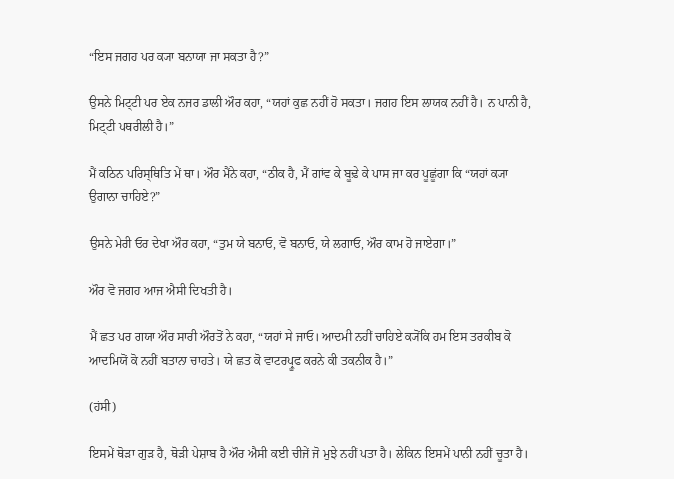“ਇਸ ਜਗਹ ਪਰ ਕ੍ਯਾ ਬਨਾਯਾ ਜਾ ਸਕਤਾ ਹੈ?”

ਉਸਨੇ ਮਿਟ੍ਟੀ ਪਰ ਏਕ ਨਜਰ ਡਾਲੀ ਔਰ ਕਹਾ, “ਯਹਾਂ ਕੁਛ ਨਹੀਂ ਹੋ ਸਕਤਾ। ਜਗਹ ਇਸ ਲਾਯਕ ਨਹੀਂ ਹੈ। ਨ ਪਾਨੀ ਹੈ, ਮਿਟ੍ਟੀ ਪਥਰੀਲੀ ਹੈ।”

ਮੈਂ ਕਠਿਨ ਪਰਿਸ੍ਥਿਤਿ ਮੇਂ ਥਾ। ਔਰ ਮੈਂਨੇ ਕਹਾ, “ਠੀਕ ਹੈ, ਮੈਂ ਗਾਂਵ ਕੇ ਬੂਢ਼ੇ ਕੇ ਪਾਸ ਜਾ ਕਰ ਪੂਛੂਂਗਾ ਕਿ “ਯਹਾਂ ਕ੍ਯਾ ਉਗਾਨਾ ਚਾਹਿਏ?”

ਉਸਨੇ ਮੇਰੀ ਓਰ ਦੇਖਾ ਔਰ ਕਹਾ, “ਤੁਮ ਯੇ ਬਨਾਓ, ਵੋ ਬਨਾਓ, ਯੇ ਲਗਾਓ, ਔਰ ਕਾਮ ਹੋ ਜਾਏਗਾ।”

ਔਰ ਵੋ ਜਗਹ ਆਜ ਐਸੀ ਦਿਖਤੀ ਹੈ।

ਮੈਂ ਛਤ ਪਰ ਗਯਾ ਔਰ ਸਾਰੀ ਔਰਤੋਂ ਨੇ ਕਹਾ, “ਯਹਾਂ ਸੇ ਜਾਓ। ਆਦਮੀ ਨਹੀਂ ਚਾਹਿਏ ਕ੍ਯੋਂਕਿ ਹਮ ਇਸ ਤਰਕੀਬ ਕੋ ਆਦਮਿਯੋਂ ਕੋ ਨਹੀਂ ਬਤਾਨਾ ਚਾਹਤੇ। ਯੇ ਛਤ ਕੋ ਵਾਟਰਪ੍ਰੂਫ ਕਰਨੇ ਕੀ ਤਕਨੀਕ ਹੈ।”

(ਹਂਸੀ)

ਇਸਮੇਂ ਥੋਡ਼ਾ ਗੁਡ਼ ਹੈ, ਥੋਡ਼ੀ ਪੇਸ਼ਾਬ ਹੈ ਔਰ ਐਸੀ ਕਈ ਚੀਜੇਂ ਜੋ ਮੁਝੇ ਨਹੀਂ ਪਤਾ ਹੈ। ਲੇਕਿਨ ਇਸਮੇਂ ਪਾਨੀ ਨਹੀਂ ਚੂਤਾ ਹੈ।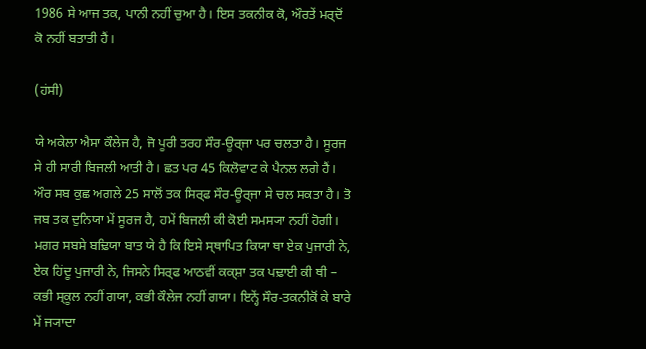1986 ਸੇ ਆਜ ਤਕ, ਪਾਨੀ ਨਹੀਂ ਚੁਆ ਹੈ। ਇਸ ਤਕਨੀਕ ਕੋ, ਔਰਤੇਂ ਮਰ੍ਦੋਂ ਕੋ ਨਹੀਂ ਬਤਾਤੀ ਹੈਂ।

(ਹਂਸੀ)

ਯੇ ਅਕੇਲਾ ਐਸਾ ਕੌਲੇਜ ਹੈ, ਜੋ ਪੂਰੀ ਤਰਹ ਸੌਰ-ਊਰ੍ਜਾ ਪਰ ਚਲਤਾ ਹੈ। ਸੂਰਜ ਸੇ ਹੀ ਸਾਰੀ ਬਿਜਲੀ ਆਤੀ ਹੈ। ਛਤ ਪਰ 45 ਕਿਲੋਵਾਟ ਕੇ ਪੈਨਲ ਲਗੇ ਹੈਂ। ਔਰ ਸਬ ਕੁਛ ਅਗਲੇ 25 ਸਾਲੋਂ ਤਕ ਸਿਰ੍ਫ ਸੌਰ-ਊਰ੍ਜਾ ਸੇ ਚਲ ਸਕਤਾ ਹੈ। ਤੋ ਜਬ ਤਕ ਦੁਨਿਯਾ ਮੇਂ ਸੂਰਜ ਹੈ, ਹਮੇਂ ਬਿਜਲੀ ਕੀ ਕੋਈ ਸਮਸ੍ਯਾ ਨਹੀਂ ਹੋਗੀ। ਮਗਰ ਸਬਸੇ ਬਢ਼ਿਯਾ ਬਾਤ ਯੇ ਹੈ ਕਿ ਇਸੇ ਸ੍ਥਾਪਿਤ ਕਿਯਾ ਥਾ ਏਕ ਪੁਜਾਰੀ ਨੇ, ਏਕ ਹਿਂਦੂ ਪੁਜਾਰੀ ਨੇ, ਜਿਸਨੇ ਸਿਰ੍ਫ ਆਠਵੀਂ ਕਕ੍ਸ਼ਾ ਤਕ ਪਢ਼ਾਈ ਕੀ ਥੀ – ਕਭੀ ਸ੍ਕੂਲ ਨਹੀਂ ਗਯਾ, ਕਭੀ ਕੌਲੇਜ ਨਹੀਂ ਗਯਾ। ਇਨ੍ਹੇਂ ਸੌਰ-ਤਕਨੀਕੋਂ ਕੇ ਬਾਰੇ ਮੇਂ ਜ੍ਯਾਦਾ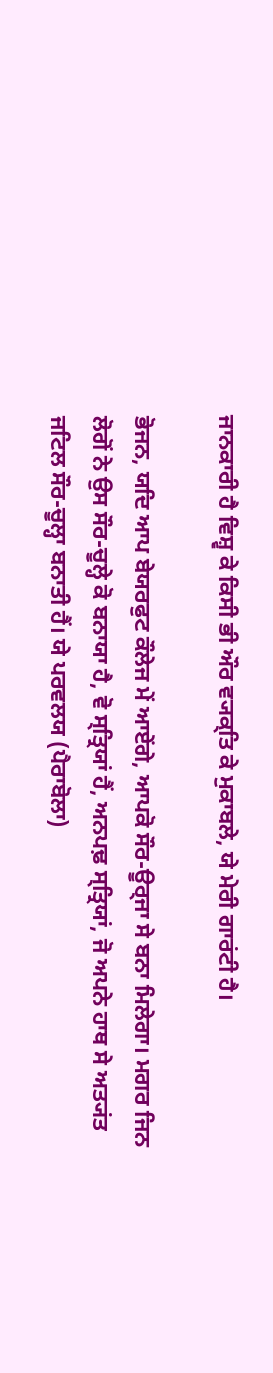ਜਾਨਕਾਰੀ ਹੈ ਵਿਸ਼੍ਵ ਕੇ ਕਿਸੀ ਭੀ ਔਰ ਵ੍ਯਕ੍ਤਿ ਕੇ ਮੁਕਾਬਲੇ, ਯੇ ਮੇਰੀ ਗਾਰਂਟੀ ਹੈ।

ਭੋਜਨ, ਯਦਿ ਆਪ ਬੇਯਰਫੁਟ ਕੌਲੇਜ ਮੇਂ ਆਏਂਗੇ, ਆਪਕੋ ਸੌਰ-ਊਰ੍ਜਾ ਸੇ ਬਨਾ ਮਿਲੇਗਾ। ਮਗਰ ਜਿਨ ਲੋਗੋਂ ਨੇ ਉਸ ਸੌਰ-ਚੂਲ੍ਹੇ ਕੋ ਬਨਾਯਾ ਹੈ, ਵੋ ਸ੍ਤ੍ਰਿਯਾਂ ਹੈਂ, ਅਨਪਢ਼ ਸ੍ਤ੍ਰਿਯਾਂ, ਜੋ ਅਪਨੇ ਹਾਥ ਸੇ ਅਤ੍ਯਂਤ ਜਟਿਲ ਸੌਰ-ਚੂਲ੍ਹਾ ਬਨਾਤੀ ਹੈਂ। ਯੇ ਪਰਵਲਯ (ਪੈਰਾਬੋਲਾ)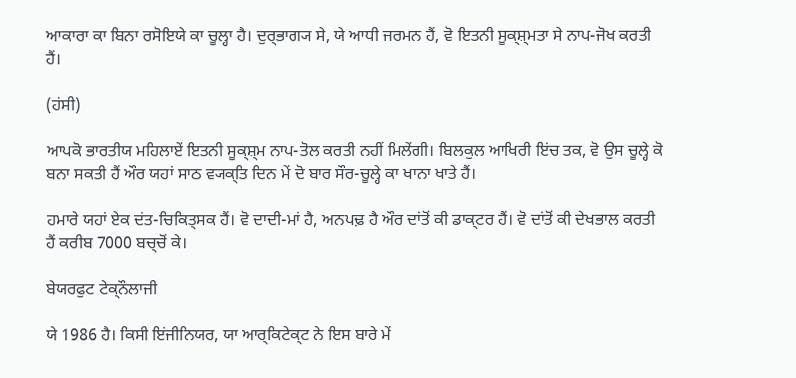ਆਕਾਰਾ ਕਾ ਬਿਨਾ ਰਸੋਇਯੇ ਕਾ ਚੂਲ੍ਹਾ ਹੈ। ਦੁਰ੍ਭਾਗ੍ਯ ਸੇ, ਯੇ ਆਧੀ ਜਰਮਨ ਹੈਂ, ਵੋ ਇਤਨੀ ਸੂਕ੍ਸ਼੍ਮਤਾ ਸੇ ਨਾਪ-ਜੋਖ ਕਰਤੀ ਹੈਂ।

(ਹਂਸੀ)

ਆਪਕੋ ਭਾਰਤੀਯ ਮਹਿਲਾਏਂ ਇਤਨੀ ਸੂਕ੍ਸ਼੍ਮ ਨਾਪ-ਤੋਲ ਕਰਤੀ ਨਹੀਂ ਮਿਲੇਂਗੀ। ਬਿਲਕੁਲ ਆਖਿਰੀ ਇਂਚ ਤਕ, ਵੋ ਉਸ ਚੂਲ੍ਹੇ ਕੋ ਬਨਾ ਸਕਤੀ ਹੈਂ ਔਰ ਯਹਾਂ ਸਾਠ ਵ੍ਯਕ੍ਤਿ ਦਿਨ ਮੇਂ ਦੋ ਬਾਰ ਸੌਰ-ਚੂਲ੍ਹੇ ਕਾ ਖਾਨਾ ਖਾਤੇ ਹੈਂ।

ਹਮਾਰੇ ਯਹਾਂ ਏਕ ਦਂਤ-ਚਿਕਿਤ੍ਸਕ ਹੈਂ। ਵੋ ਦਾਦੀ-ਮਾਂ ਹੈ, ਅਨਪਢ਼ ਹੈ ਔਰ ਦਾਂਤੋਂ ਕੀ ਡਾਕ੍ਟਰ ਹੈਂ। ਵੋ ਦਾਂਤੋਂ ਕੀ ਦੇਖਭਾਲ ਕਰਤੀ ਹੈਂ ਕਰੀਬ 7000 ਬਚ੍ਚੋਂ ਕੇ।

ਬੇਯਰਫੁਟ ਟੇਕ੍ਨੌਲਾਜੀ

ਯੇ 1986 ਹੈ। ਕਿਸੀ ਇਂਜੀਨਿਯਰ, ਯਾ ਆਰ੍ਕਿਟੇਕ੍ਟ ਨੇ ਇਸ ਬਾਰੇ ਮੇਂ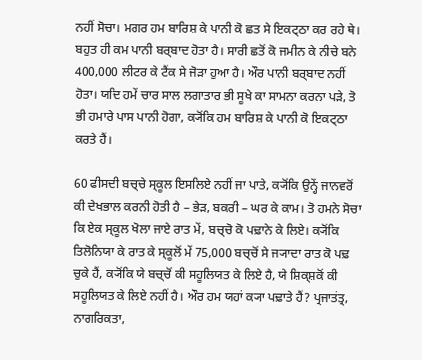ਨਹੀਂ ਸੋਚਾ। ਮਗਰ ਹਮ ਬਾਰਿਸ਼ ਕੇ ਪਾਨੀ ਕੋ ਛਤ ਸੇ ਇਕਟ੍ਠਾ ਕਰ ਰਹੇ ਥੇ। ਬਹੁਤ ਹੀ ਕਮ ਪਾਨੀ ਬਰ੍ਬਾਦ ਹੋਤਾ ਹੈ। ਸਾਰੀ ਛਤੋਂ ਕੋ ਜਮੀਨ ਕੇ ਨੀਚੇ ਬਨੇ 400,000 ਲੀਟਰ ਕੇ ਟੈਂਕ ਸੇ ਜੋਡ਼ਾ ਹੁਆ ਹੈ। ਔਰ ਪਾਨੀ ਬਰ੍ਬਾਦ ਨਹੀਂ ਹੋਤਾ। ਯਦਿ ਹਮੇਂ ਚਾਰ ਸਾਲ ਲਗਾਤਾਰ ਭੀ ਸੂਖੇ ਕਾ ਸਾਮਨਾ ਕਰਨਾ ਪਡ਼ੇ, ਤੋ ਭੀ ਹਮਾਰੇ ਪਾਸ ਪਾਨੀ ਹੋਗਾ, ਕ੍ਯੋਂਕਿ ਹਮ ਬਾਰਿਸ਼ ਕੇ ਪਾਨੀ ਕੋ ਇਕਟ੍ਠਾ ਕਰਤੇ ਹੈਂ।

60 ਫੀਸਦੀ ਬਚ੍ਚੇ ਸ੍ਕੂਲ ਇਸਲਿਏ ਨਹੀਂ ਜਾ ਪਾਤੇ, ਕ੍ਯੋਂਕਿ ਉਨ੍ਹੇਂ ਜਾਨਵਰੋਂ ਕੀ ਦੇਖਭਾਲ ਕਰਨੀ ਹੋਤੀ ਹੈ – ਭੇਡ਼, ਬਕਰੀ – ਘਰ ਕੇ ਕਾਮ। ਤੋ ਹਮਨੇ ਸੋਚਾ ਕਿ ਏਕ ਸ੍ਕੂਲ ਖੋਲਾ ਜਾਏ ਰਾਤ ਮੇਂ, ਬਚ੍ਚੋ ਕੋ ਪਢ਼ਾਨੇ ਕੇ ਲਿਏ। ਕ੍ਯੋਂਕਿ ਤਿਲੋਨਿਯਾ ਕੇ ਰਾਤ ਕੇ ਸ੍ਕੂਲੋਂ ਮੇਂ 75,000 ਬਚ੍ਚੋਂ ਸੇ ਜ੍ਯਾਦਾ ਰਾਤ ਕੋ ਪਢ਼ ਚੁਕੇ ਹੈਂ, ਕ੍ਯੋਂਕਿ ਯੇ ਬਚ੍ਚੋਂ ਕੀ ਸਹੂਲਿਯਤ ਕੇ ਲਿਏ ਹੈ, ਯੇ ਸ਼ਿਕ੍ਸ਼ਕੋਂ ਕੀ ਸਹੂਲਿਯਤ ਕੇ ਲਿਏ ਨਹੀਂ ਹੈ। ਔਰ ਹਮ ਯਹਾਂ ਕ੍ਯਾ ਪਢ਼ਾਤੇ ਹੈਂ? ਪ੍ਰਜਾਤਂਤ੍ਰ, ਨਾਗਰਿਕਤਾ,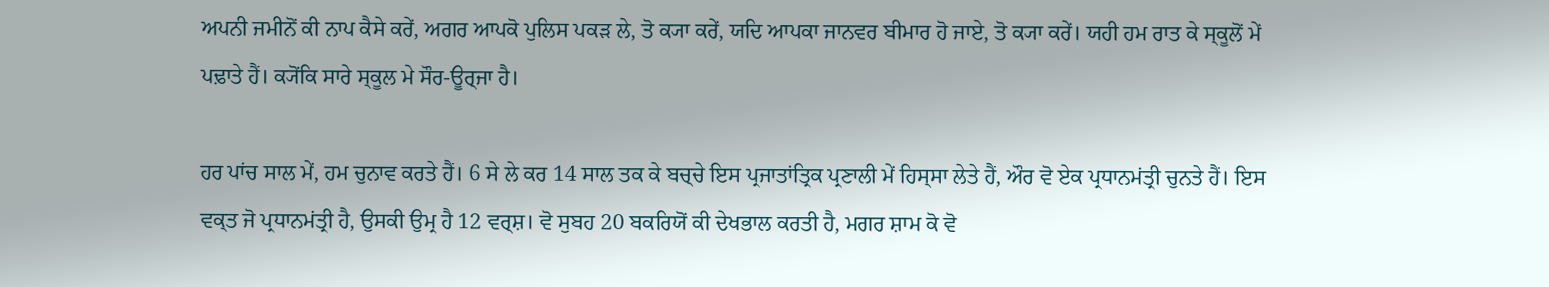ਅਪਨੀ ਜਮੀਨੋਂ ਕੀ ਨਾਪ ਕੈਸੇ ਕਰੇਂ, ਅਗਰ ਆਪਕੋ ਪੁਲਿਸ ਪਕਡ਼ ਲੇ, ਤੋ ਕ੍ਯਾ ਕਰੇਂ, ਯਦਿ ਆਪਕਾ ਜਾਨਵਰ ਬੀਮਾਰ ਹੋ ਜਾਏ, ਤੋ ਕ੍ਯਾ ਕਰੇਂ। ਯਹੀ ਹਮ ਰਾਤ ਕੇ ਸ੍ਕੂਲੋਂ ਮੇਂ ਪਢ਼ਾਤੇ ਹੈਂ। ਕ੍ਯੋਂਕਿ ਸਾਰੇ ਸ੍ਕੂਲ ਮੇ ਸੌਰ-ਊਰ੍ਜਾ ਹੈ।

ਹਰ ਪਾਂਚ ਸਾਲ ਮੇਂ, ਹਮ ਚੁਨਾਵ ਕਰਤੇ ਹੈਂ। 6 ਸੇ ਲੇ ਕਰ 14 ਸਾਲ ਤਕ ਕੇ ਬਚ੍ਚੇ ਇਸ ਪ੍ਰਜਾਤਾਂਤ੍ਰਿਕ ਪ੍ਰਣਾਲੀ ਮੇਂ ਹਿਸ੍ਸਾ ਲੇਤੇ ਹੈਂ, ਔਰ ਵੋ ਏਕ ਪ੍ਰਧਾਨਮਂਤ੍ਰੀ ਚੁਨਤੇ ਹੈਂ। ਇਸ ਵਕ੍ਤ ਜੋ ਪ੍ਰਧਾਨਮਂਤ੍ਰੀ ਹੈ, ਉਸਕੀ ਉਮ੍ਰ ਹੈ 12 ਵਰ੍ਸ਼। ਵੋ ਸੁਬਹ 20 ਬਕਰਿਯੋਂ ਕੀ ਦੇਖਭਾਲ ਕਰਤੀ ਹੈ, ਮਗਰ ਸ਼ਾਮ ਕੋ ਵੋ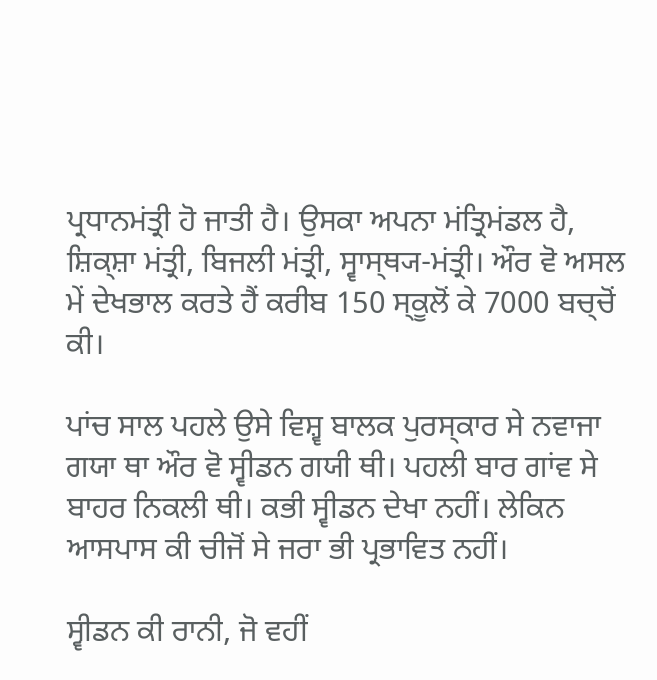ਪ੍ਰਧਾਨਮਂਤ੍ਰੀ ਹੋ ਜਾਤੀ ਹੈ। ਉਸਕਾ ਅਪਨਾ ਮਂਤ੍ਰਿਮਂਡਲ ਹੈ, ਸ਼ਿਕ੍ਸ਼ਾ ਮਂਤ੍ਰੀ, ਬਿਜਲੀ ਮਂਤ੍ਰੀ, ਸ੍ਵਾਸ੍ਥ੍ਯ-ਮਂਤ੍ਰੀ। ਔਰ ਵੋ ਅਸਲ ਮੇਂ ਦੇਖਭਾਲ ਕਰਤੇ ਹੈਂ ਕਰੀਬ 150 ਸ੍ਕੂਲੋਂ ਕੇ 7000 ਬਚ੍ਚੋਂ ਕੀ।

ਪਾਂਚ ਸਾਲ ਪਹਲੇ ਉਸੇ ਵਿਸ਼੍ਵ ਬਾਲਕ ਪੁਰਸ੍ਕਾਰ ਸੇ ਨਵਾਜਾ ਗਯਾ ਥਾ ਔਰ ਵੋ ਸ੍ਵੀਡਨ ਗਯੀ ਥੀ। ਪਹਲੀ ਬਾਰ ਗਾਂਵ ਸੇ ਬਾਹਰ ਨਿਕਲੀ ਥੀ। ਕਭੀ ਸ੍ਵੀਡਨ ਦੇਖਾ ਨਹੀਂ। ਲੇਕਿਨ ਆਸਪਾਸ ਕੀ ਚੀਜੋਂ ਸੇ ਜਰਾ ਭੀ ਪ੍ਰਭਾਵਿਤ ਨਹੀਂ।

ਸ੍ਵੀਡਨ ਕੀ ਰਾਨੀ, ਜੋ ਵਹੀਂ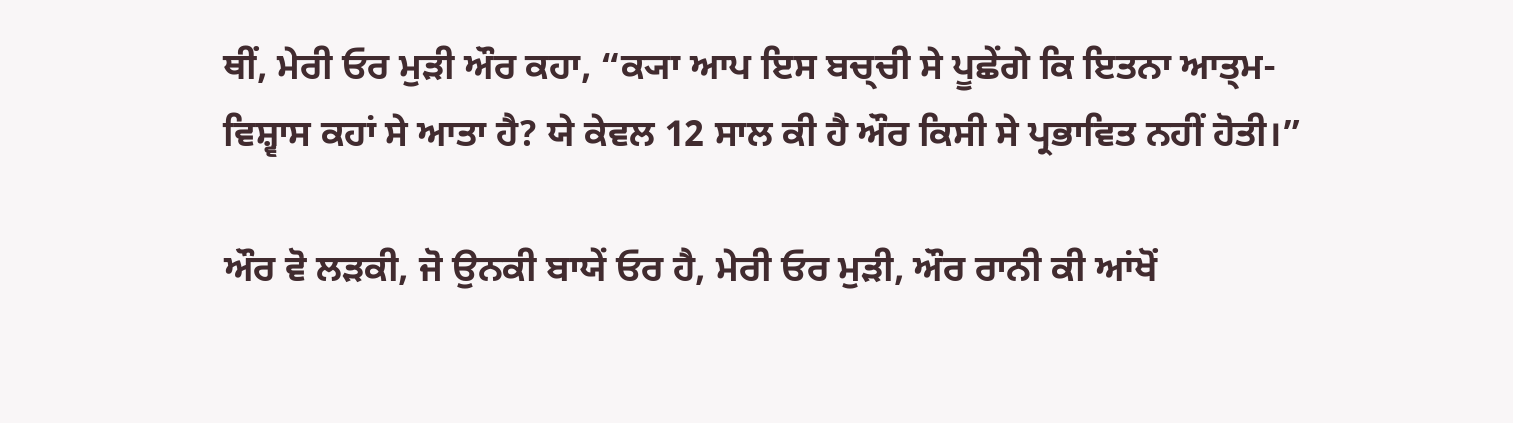ਥੀਂ, ਮੇਰੀ ਓਰ ਮੁਡ਼ੀ ਔਰ ਕਹਾ, “ਕ੍ਯਾ ਆਪ ਇਸ ਬਚ੍ਚੀ ਸੇ ਪੂਛੇਂਗੇ ਕਿ ਇਤਨਾ ਆਤ੍ਮ-ਵਿਸ਼੍ਵਾਸ ਕਹਾਂ ਸੇ ਆਤਾ ਹੈ? ਯੇ ਕੇਵਲ 12 ਸਾਲ ਕੀ ਹੈ ਔਰ ਕਿਸੀ ਸੇ ਪ੍ਰਭਾਵਿਤ ਨਹੀਂ ਹੋਤੀ।”

ਔਰ ਵੋ ਲਡ਼ਕੀ, ਜੋ ਉਨਕੀ ਬਾਯੇਂ ਓਰ ਹੈ, ਮੇਰੀ ਓਰ ਮੁਡ਼ੀ, ਔਰ ਰਾਨੀ ਕੀ ਆਂਖੋਂ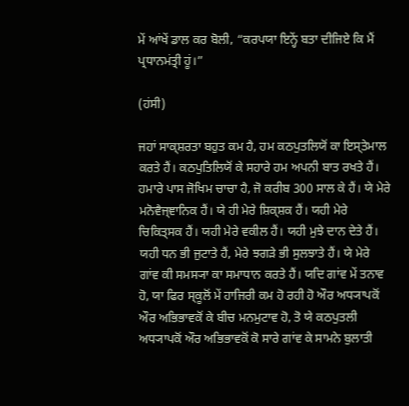ਮੇਂ ਆਂਖੇਂ ਡਾਲ ਕਰ ਬੋਲੀ, “ਕਰਪਯਾ ਇਨ੍ਹੇਂ ਬਤਾ ਦੀਜਿਏ ਕਿ ਮੈਂ ਪ੍ਰਧਾਨਮਂਤ੍ਰੀ ਹੂਂ।”

(ਹਂਸੀ)

ਜਹਾਂ ਸਾਕ੍ਸ਼ਰਤਾ ਬਹੁਤ ਕਮ ਹੈ, ਹਮ ਕਠਪੁਤਲਿਯੋਂ ਕਾ ਇਸ੍ਤੇਮਾਲ ਕਰਤੇ ਹੈਂ। ਕਠਪੁਤਿਲਿਯੋਂ ਕੇ ਸਹਾਰੇ ਹਮ ਅਪਨੀ ਬਾਤ ਰਖਤੇ ਹੈਂ। ਹਮਾਰੇ ਪਾਸ ਜੋਖਿਮ ਚਾਚਾ ਹੈ, ਜੋ ਕਰੀਬ 300 ਸਾਲ ਕੇ ਹੈਂ। ਯੇ ਮੇਰੇ ਮਨੋਵੈਜ੍ਞਾਨਿਕ ਹੈਂ। ਯੇ ਹੀ ਮੇਰੇ ਸ਼ਿਕ੍ਸ਼ਕ ਹੈਂ। ਯਹੀ ਮੇਰੇ ਚਿਕਿਤ੍ਸਕ ਹੈਂ। ਯਹੀ ਮੇਰੇ ਵਕੀਲ ਹੈਂ। ਯਹੀ ਮੁਝੇ ਦਾਨ ਦੇਤੇ ਹੈਂ। ਯਹੀ ਧਨ ਭੀ ਜੁਟਾਤੇ ਹੈਂ, ਮੇਰੇ ਝਗਡ਼ੇ ਭੀ ਸੁਲਝਾਤੇ ਹੈਂ। ਯੇ ਮੇਰੇ ਗਾਂਵ ਕੀ ਸਮਸ੍ਯਾ ਕਾ ਸਮਾਧਾਨ ਕਰਤੇ ਹੈਂ। ਯਦਿ ਗਾਂਵ ਮੇਂ ਤਨਾਵ ਹੋ, ਯਾ ਫਿਰ ਸ੍ਕੂਲੋਂ ਮੇਂ ਹਾਜਿਰੀ ਕਮ ਹੋ ਰਹੀ ਹੋ ਔਰ ਅਧ੍ਯਾਪਕੋਂ ਔਰ ਅਭਿਭਾਵਕੋਂ ਕੇ ਬੀਚ ਮਨਮੁਟਾਵ ਹੋ, ਤੋ ਯੇ ਕਠਪੁਤਲੀ ਅਧ੍ਯਾਪਕੋਂ ਔਰ ਅਭਿਭਾਵਕੋਂ ਕੋ ਸਾਰੇ ਗਾਂਵ ਕੇ ਸਾਮਨੇ ਬੁਲਾਤੀ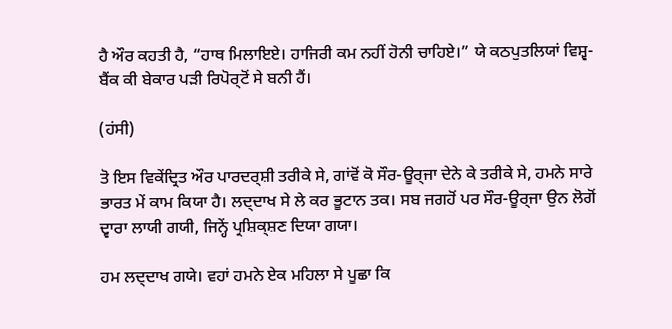ਹੈ ਔਰ ਕਹਤੀ ਹੈ, “ਹਾਥ ਮਿਲਾਇਏ। ਹਾਜਿਰੀ ਕਮ ਨਹੀਂ ਹੋਨੀ ਚਾਹਿਏ।” ਯੇ ਕਠਪੁਤਲਿਯਾਂ ਵਿਸ਼੍ਵ-ਬੈਂਕ ਕੀ ਬੇਕਾਰ ਪਡ਼ੀ ਰਿਪੋਰ੍ਟੋਂ ਸੇ ਬਨੀ ਹੈਂ।

(ਹਂਸੀ)

ਤੋ ਇਸ ਵਿਕੇਂਦ੍ਰਿਤ ਔਰ ਪਾਰਦਰ੍ਸ਼ੀ ਤਰੀਕੇ ਸੇ, ਗਾਂਵੋਂ ਕੋ ਸੌਰ-ਊਰ੍ਜਾ ਦੇਨੇ ਕੇ ਤਰੀਕੇ ਸੇ, ਹਮਨੇ ਸਾਰੇ ਭਾਰਤ ਮੇਂ ਕਾਮ ਕਿਯਾ ਹੈ। ਲਦ੍ਦਾਖ ਸੇ ਲੇ ਕਰ ਭੂਟਾਨ ਤਕ। ਸਬ ਜਗਹੋਂ ਪਰ ਸੌਰ-ਊਰ੍ਜਾ ਉਨ ਲੋਗੋਂ ਦ੍ਵਾਰਾ ਲਾਯੀ ਗਯੀ, ਜਿਨ੍ਹੇਂ ਪ੍ਰਸ਼ਿਕ੍ਸ਼ਣ ਦਿਯਾ ਗਯਾ।

ਹਮ ਲਦ੍ਦਾਖ ਗਯੇ। ਵਹਾਂ ਹਮਨੇ ਏਕ ਮਹਿਲਾ ਸੇ ਪੂਛਾ ਕਿ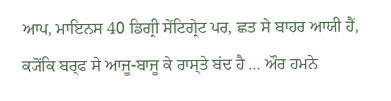ਆਪ, ਮਾਇਨਸ 40 ਡਿਗ੍ਰੀ ਸੇਂਟਿਗ੍ਰੇਟ ਪਰ, ਛਤ ਸੇ ਬਾਹਰ ਆਯੀ ਹੈਂ, ਕ੍ਯੋਂਕਿ ਬਰ੍ਫ ਸੇ ਆਜੂ-ਬਾਜੂ ਕੇ ਰਾਸ੍ਤੇ ਬਂਦ ਹੈ … ਔਰ ਹਮਨੇ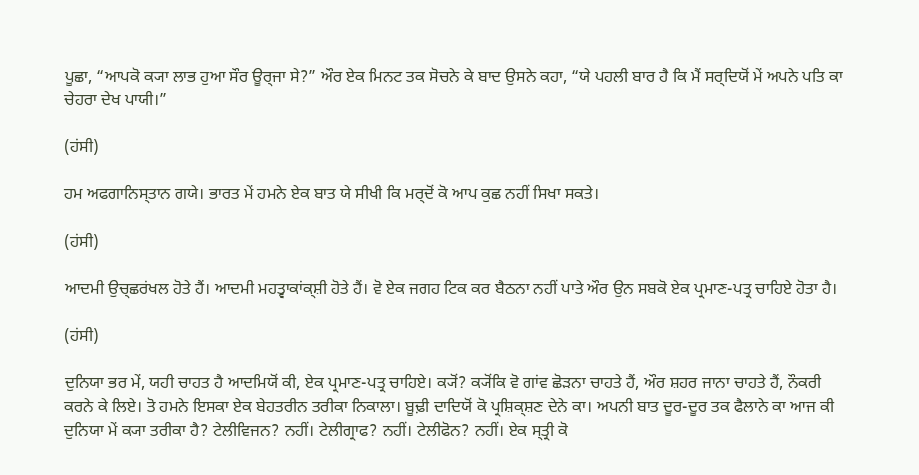ਪੂਛਾ, “ਆਪਕੋ ਕ੍ਯਾ ਲਾਭ ਹੁਆ ਸੌਰ ਊਰ੍ਜਾ ਸੇ?” ਔਰ ਏਕ ਮਿਨਟ ਤਕ ਸੋਚਨੇ ਕੇ ਬਾਦ ਉਸਨੇ ਕਹਾ, “ਯੇ ਪਹਲੀ ਬਾਰ ਹੈ ਕਿ ਮੈਂ ਸਰ੍ਦਿਯੋਂ ਮੇਂ ਅਪਨੇ ਪਤਿ ਕਾ ਚੇਹਰਾ ਦੇਖ ਪਾਯੀ।”

(ਹਂਸੀ)

ਹਮ ਅਫਗਾਨਿਸ੍ਤਾਨ ਗਯੇ। ਭਾਰਤ ਮੇਂ ਹਮਨੇ ਏਕ ਬਾਤ ਯੇ ਸੀਖੀ ਕਿ ਮਰ੍ਦੋਂ ਕੋ ਆਪ ਕੁਛ ਨਹੀਂ ਸਿਖਾ ਸਕਤੇ।

(ਹਂਸੀ)

ਆਦਮੀ ਉਚ੍ਛਰਂਖਲ ਹੋਤੇ ਹੈਂ। ਆਦਮੀ ਮਹਤ੍ਵਾਕਾਂਕ੍ਸ਼ੀ ਹੋਤੇ ਹੈਂ। ਵੋ ਏਕ ਜਗਹ ਟਿਕ ਕਰ ਬੈਠਨਾ ਨਹੀਂ ਪਾਤੇ ਔਰ ਉਨ ਸਬਕੋ ਏਕ ਪ੍ਰਮਾਣ-ਪਤ੍ਰ ਚਾਹਿਏ ਹੋਤਾ ਹੈ।

(ਹਂਸੀ)

ਦੁਨਿਯਾ ਭਰ ਮੇਂ, ਯਹੀ ਚਾਹਤ ਹੈ ਆਦਮਿਯੋਂ ਕੀ, ਏਕ ਪ੍ਰਮਾਣ-ਪਤ੍ਰ ਚਾਹਿਏ। ਕ੍ਯੋਂ? ਕ੍ਯੋਂਕਿ ਵੋ ਗਾਂਵ ਛੋਡ਼ਨਾ ਚਾਹਤੇ ਹੈਂ, ਔਰ ਸ਼ਹਰ ਜਾਨਾ ਚਾਹਤੇ ਹੈਂ, ਨੌਕਰੀ ਕਰਨੇ ਕੇ ਲਿਏ। ਤੋ ਹਮਨੇ ਇਸਕਾ ਏਕ ਬੇਹਤਰੀਨ ਤਰੀਕਾ ਨਿਕਾਲਾ। ਬੂਢ਼ੀ ਦਾਦਿਯੋਂ ਕੋ ਪ੍ਰਸ਼ਿਕ੍ਸ਼ਣ ਦੇਨੇ ਕਾ। ਅਪਨੀ ਬਾਤ ਦੂਰ-ਦੂਰ ਤਕ ਫੈਲਾਨੇ ਕਾ ਆਜ ਕੀ ਦੁਨਿਯਾ ਮੇਂ ਕ੍ਯਾ ਤਰੀਕਾ ਹੈ? ਟੇਲੀਵਿਜਨ? ਨਹੀਂ। ਟੇਲੀਗ੍ਰਾਫ? ਨਹੀਂ। ਟੇਲੀਫੋਨ? ਨਹੀਂ। ਏਕ ਸ੍ਤ੍ਰੀ ਕੋ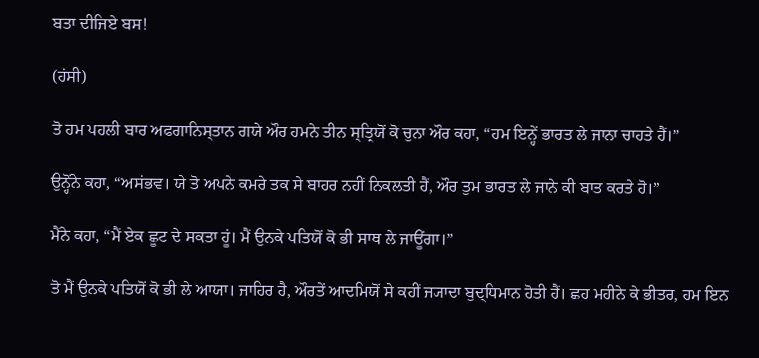ਬਤਾ ਦੀਜਿਏ ਬਸ!

(ਹਂਸੀ)

ਤੋ ਹਮ ਪਹਲੀ ਬਾਰ ਅਫਗਾਨਿਸ੍ਤਾਨ ਗਯੇ ਔਰ ਹਮਨੇ ਤੀਨ ਸ੍ਤ੍ਰਿਯੋਂ ਕੋ ਚੁਨਾ ਔਰ ਕਹਾ, “ਹਮ ਇਨ੍ਹੇਂ ਭਾਰਤ ਲੇ ਜਾਨਾ ਚਾਹਤੇ ਹੈਂ।”

ਉਨ੍ਹੋਂਨੇ ਕਹਾ, “ਅਸਂਭਵ। ਯੇ ਤੋ ਅਪਨੇ ਕਮਰੇ ਤਕ ਸੇ ਬਾਹਰ ਨਹੀਂ ਨਿਕਲਤੀ ਹੈਂ, ਔਰ ਤੁਮ ਭਾਰਤ ਲੇ ਜਾਨੇ ਕੀ ਬਾਤ ਕਰਤੇ ਹੋ।”

ਮੈਂਨੇ ਕਹਾ, “ਮੈਂ ਏਕ ਛੂਟ ਦੇ ਸਕਤਾ ਹੂਂ। ਮੈਂ ਉਨਕੇ ਪਤਿਯੋਂ ਕੋ ਭੀ ਸਾਥ ਲੇ ਜਾਊਂਗਾ।”

ਤੋ ਮੈਂ ਉਨਕੇ ਪਤਿਯੋਂ ਕੋ ਭੀ ਲੇ ਆਯਾ। ਜਾਹਿਰ ਹੈ, ਔਰਤੇਂ ਆਦਮਿਯੋਂ ਸੇ ਕਹੀਂ ਜ੍ਯਾਦਾ ਬੁਦ੍ਧਿਮਾਨ ਹੋਤੀ ਹੈਂ। ਛਹ ਮਹੀਨੇ ਕੇ ਭੀਤਰ, ਹਮ ਇਨ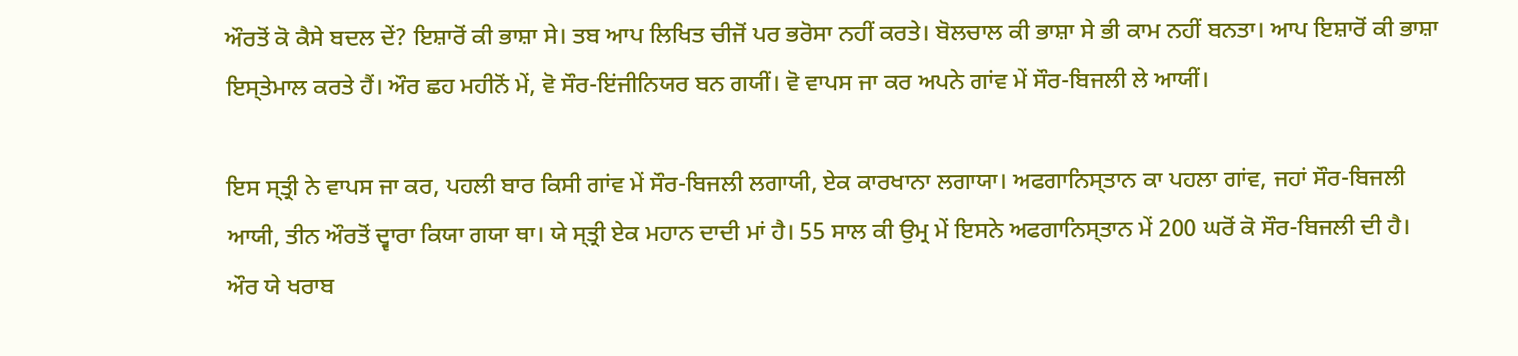ਔਰਤੋਂ ਕੋ ਕੈਸੇ ਬਦਲ ਦੇਂ? ਇਸ਼ਾਰੋਂ ਕੀ ਭਾਸ਼ਾ ਸੇ। ਤਬ ਆਪ ਲਿਖਿਤ ਚੀਜੋਂ ਪਰ ਭਰੋਸਾ ਨਹੀਂ ਕਰਤੇ। ਬੋਲਚਾਲ ਕੀ ਭਾਸ਼ਾ ਸੇ ਭੀ ਕਾਮ ਨਹੀਂ ਬਨਤਾ। ਆਪ ਇਸ਼ਾਰੋਂ ਕੀ ਭਾਸ਼ਾ ਇਸ੍ਤੇਮਾਲ ਕਰਤੇ ਹੈਂ। ਔਰ ਛਹ ਮਹੀਨੋਂ ਮੇਂ, ਵੋ ਸੌਰ-ਇਂਜੀਨਿਯਰ ਬਨ ਗਯੀਂ। ਵੋ ਵਾਪਸ ਜਾ ਕਰ ਅਪਨੇ ਗਾਂਵ ਮੇਂ ਸੌਰ-ਬਿਜਲੀ ਲੇ ਆਯੀਂ।

ਇਸ ਸ੍ਤ੍ਰੀ ਨੇ ਵਾਪਸ ਜਾ ਕਰ, ਪਹਲੀ ਬਾਰ ਕਿਸੀ ਗਾਂਵ ਮੇਂ ਸੌਰ-ਬਿਜਲੀ ਲਗਾਯੀ, ਏਕ ਕਾਰਖਾਨਾ ਲਗਾਯਾ। ਅਫਗਾਨਿਸ੍ਤਾਨ ਕਾ ਪਹਲਾ ਗਾਂਵ, ਜਹਾਂ ਸੌਰ-ਬਿਜਲੀ ਆਯੀ, ਤੀਨ ਔਰਤੋਂ ਦ੍ਵਾਰਾ ਕਿਯਾ ਗਯਾ ਥਾ। ਯੇ ਸ੍ਤ੍ਰੀ ਏਕ ਮਹਾਨ ਦਾਦੀ ਮਾਂ ਹੈ। 55 ਸਾਲ ਕੀ ਉਮ੍ਰ ਮੇਂ ਇਸਨੇ ਅਫਗਾਨਿਸ੍ਤਾਨ ਮੇਂ 200 ਘਰੋਂ ਕੋ ਸੌਰ-ਬਿਜਲੀ ਦੀ ਹੈ। ਔਰ ਯੇ ਖਰਾਬ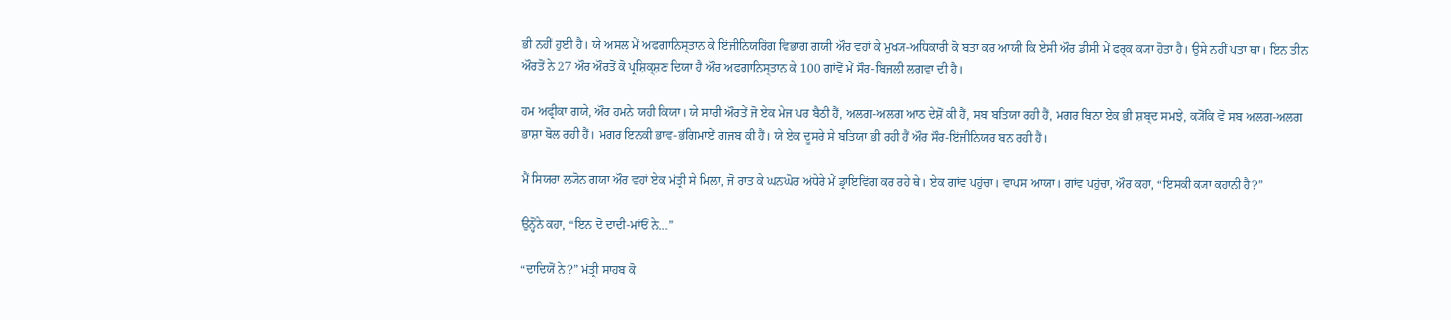ਭੀ ਨਹੀਂ ਹੁਈ ਹੈ। ਯੇ ਅਸਲ ਮੇਂ ਅਫਗਾਨਿਸ੍ਤਾਨ ਕੇ ਇਂਜੀਨਿਯਰਿਂਗ ਵਿਭਾਗ ਗਯੀ ਔਰ ਵਹਾਂ ਕੇ ਮੁਖ੍ਯ-ਅਧਿਕਾਰੀ ਕੋ ਬਤਾ ਕਰ ਆਯੀ ਕਿ ਏਸੀ ਔਰ ਡੀਸੀ ਮੇਂ ਫਰ੍ਕ ਕ੍ਯਾ ਹੋਤਾ ਹੈ। ਉਸੇ ਨਹੀਂ ਪਤਾ ਥਾ। ਇਨ ਤੀਨ ਔਰਤੋਂ ਨੇ 27 ਔਰ ਔਰਤੋਂ ਕੋ ਪ੍ਰਸ਼ਿਕ੍ਸ਼ਣ ਦਿਯਾ ਹੈ ਔਰ ਅਫਗਾਨਿਸ੍ਤਾਨ ਕੇ 100 ਗਾਂਵੋਂ ਮੇਂ ਸੌਰ-ਬਿਜਲੀ ਲਗਵਾ ਦੀ ਹੈ।

ਹਮ ਅਫ੍ਰੀਕਾ ਗਯੇ, ਔਰ ਹਮਨੇ ਯਹੀ ਕਿਯਾ। ਯੇ ਸਾਰੀ ਔਰਤੇਂ ਜੋ ਏਕ ਮੇਜ ਪਰ ਬੈਠੀ ਹੈਂ, ਅਲਗ-ਅਲਗ ਆਠ ਦੇਸ਼ੋਂ ਕੀ ਹੈਂ, ਸਬ ਬਤਿਯਾ ਰਹੀ ਹੈਂ, ਮਗਰ ਬਿਨਾ ਏਕ ਭੀ ਸ਼ਬ੍ਦ ਸਮਝੇ, ਕ੍ਯੋਂਕਿ ਵੋ ਸਬ ਅਲਗ-ਅਲਗ ਭਾਸ਼ਾ ਬੋਲ ਰਹੀ ਹੈਂ। ਮਗਰ ਇਨਕੀ ਭਾਵ-ਭਂਗਿਮਾਏਂ ਗਜਬ ਕੀ ਹੈਂ। ਯੇ ਏਕ ਦੂਸਰੇ ਸੇ ਬਤਿਯਾ ਭੀ ਰਹੀ ਹੈਂ ਔਰ ਸੌਰ-ਇਂਜੀਨਿਯਰ ਬਨ ਰਹੀ ਹੈਂ।

ਮੈਂ ਸਿਯਰਾ ਲ੍ਯੋਨ ਗਯਾ ਔਰ ਵਹਾਂ ਏਕ ਮਂਤ੍ਰੀ ਸੇ ਮਿਲਾ, ਜੋ ਰਾਤ ਕੇ ਘਨਘੋਰ ਅਂਧੇਰੇ ਮੇਂ ਡ੍ਰਾਇਵਿਂਗ ਕਰ ਰਹੇ ਥੇ। ਏਕ ਗਾਂਵ ਪਹੁਂਚਾ। ਵਾਪਸ ਆਯਾ। ਗਾਂਵ ਪਹੁਂਚਾ, ਔਰ ਕਹਾ, “ਇਸਕੀ ਕ੍ਯਾ ਕਹਾਨੀ ਹੈ?”

ਉਨ੍ਹੋਂਨੇ ਕਹਾ, “ਇਨ ਦੋ ਦਾਦੀ-ਮਾਂਓਂ ਨੇ…”

“ਦਾਦਿਯੋਂ ਨੇ?” ਮਂਤ੍ਰੀ ਸਾਹਬ ਕੋ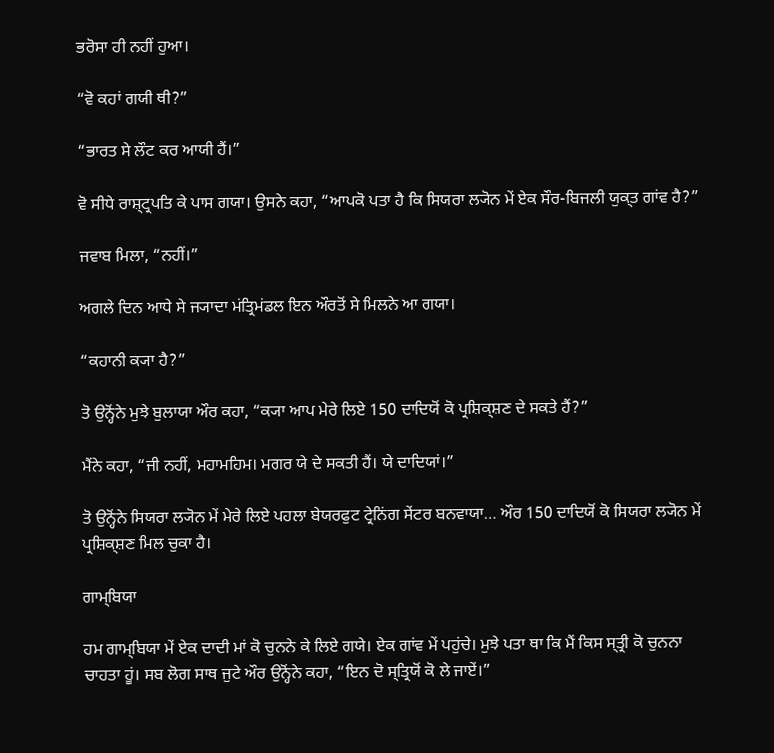ਭਰੋਸਾ ਹੀ ਨਹੀਂ ਹੁਆ।

“ਵੋ ਕਹਾਂ ਗਯੀ ਥੀ?”

“ਭਾਰਤ ਸੇ ਲੌਟ ਕਰ ਆਯੀ ਹੈਂ।”

ਵੋ ਸੀਧੇ ਰਾਸ਼੍ਟ੍ਰਪਤਿ ਕੇ ਪਾਸ ਗਯਾ। ਉਸਨੇ ਕਹਾ, “ਆਪਕੋ ਪਤਾ ਹੈ ਕਿ ਸਿਯਰਾ ਲ੍ਯੋਨ ਮੇਂ ਏਕ ਸੌਰ-ਬਿਜਲੀ ਯੁਕ੍ਤ ਗਾਂਵ ਹੈ?”

ਜਵਾਬ ਮਿਲਾ, “ਨਹੀਂ।”

ਅਗਲੇ ਦਿਨ ਆਧੇ ਸੇ ਜ੍ਯਾਦਾ ਮਂਤ੍ਰਿਮਂਡਲ ਇਨ ਔਰਤੋਂ ਸੇ ਮਿਲਨੇ ਆ ਗਯਾ।

“ਕਹਾਨੀ ਕ੍ਯਾ ਹੈ?”

ਤੋ ਉਨ੍ਹੋਂਨੇ ਮੁਝੇ ਬੁਲਾਯਾ ਔਰ ਕਹਾ, “ਕ੍ਯਾ ਆਪ ਮੇਰੇ ਲਿਏ 150 ਦਾਦਿਯੋਂ ਕੋ ਪ੍ਰਸ਼ਿਕ੍ਸ਼ਣ ਦੇ ਸਕਤੇ ਹੈਂ?”

ਮੈਂਨੇ ਕਹਾ, “ਜੀ ਨਹੀਂ, ਮਹਾਮਹਿਮ। ਮਗਰ ਯੇ ਦੇ ਸਕਤੀ ਹੈਂ। ਯੇ ਦਾਦਿਯਾਂ।”

ਤੋ ਉਨ੍ਹੋਂਨੇ ਸਿਯਰਾ ਲ੍ਯੋਨ ਮੇਂ ਮੇਰੇ ਲਿਏ ਪਹਲਾ ਬੇਯਰਫੁਟ ਟ੍ਰੇਨਿਂਗ ਸੇਂਟਰ ਬਨਵਾਯਾ… ਔਰ 150 ਦਾਦਿਯੋਂ ਕੋ ਸਿਯਰਾ ਲ੍ਯੋਨ ਮੇਂ ਪ੍ਰਸ਼ਿਕ੍ਸ਼ਣ ਮਿਲ ਚੁਕਾ ਹੈ।

ਗਾਮ੍ਬਿਯਾ

ਹਮ ਗਾਮ੍ਬਿਯਾ ਮੇਂ ਏਕ ਦਾਦੀ ਮਾਂ ਕੋ ਚੁਨਨੇ ਕੇ ਲਿਏ ਗਯੇ। ਏਕ ਗਾਂਵ ਮੇਂ ਪਹੁਂਚੇ। ਮੁਝੇ ਪਤਾ ਥਾ ਕਿ ਮੈਂ ਕਿਸ ਸ੍ਤ੍ਰੀ ਕੋ ਚੁਨਨਾ ਚਾਹਤਾ ਹੂਂ। ਸਬ ਲੋਗ ਸਾਥ ਜੁਟੇ ਔਰ ਉਨ੍ਹੋਂਨੇ ਕਹਾ, “ਇਨ ਦੋ ਸ੍ਤ੍ਰਿਯੋਂ ਕੋ ਲੇ ਜਾਏਂ।”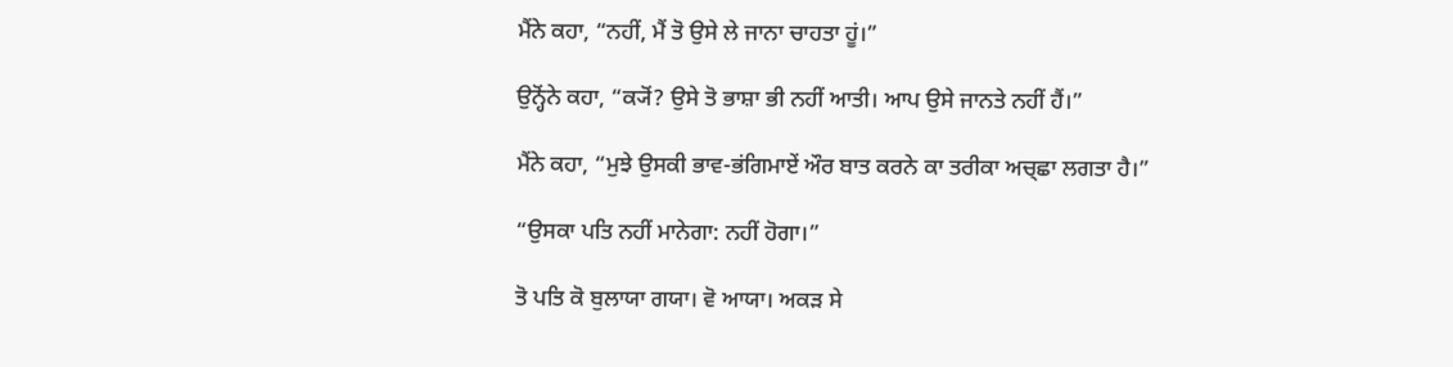ਮੈਂਨੇ ਕਹਾ, “ਨਹੀਂ, ਮੈਂ ਤੋ ਉਸੇ ਲੇ ਜਾਨਾ ਚਾਹਤਾ ਹੂਂ।”

ਉਨ੍ਹੋਂਨੇ ਕਹਾ, “ਕ੍ਯੋਂ? ਉਸੇ ਤੋ ਭਾਸ਼ਾ ਭੀ ਨਹੀਂ ਆਤੀ। ਆਪ ਉਸੇ ਜਾਨਤੇ ਨਹੀਂ ਹੈਂ।”

ਮੈਂਨੇ ਕਹਾ, “ਮੁਝੇ ਉਸਕੀ ਭਾਵ-ਭਂਗਿਮਾਏਂ ਔਰ ਬਾਤ ਕਰਨੇ ਕਾ ਤਰੀਕਾ ਅਚ੍ਛਾ ਲਗਤਾ ਹੈ।”

“ਉਸਕਾ ਪਤਿ ਨਹੀਂ ਮਾਨੇਗਾ: ਨਹੀਂ ਹੋਗਾ।”

ਤੋ ਪਤਿ ਕੋ ਬੁਲਾਯਾ ਗਯਾ। ਵੋ ਆਯਾ। ਅਕਡ਼ ਸੇ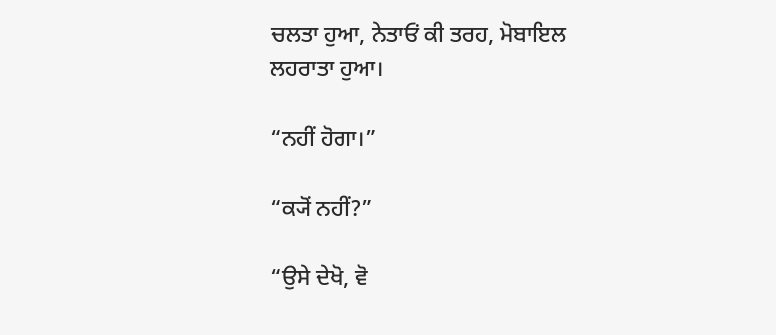ਚਲਤਾ ਹੁਆ, ਨੇਤਾਓਂ ਕੀ ਤਰਹ, ਮੋਬਾਇਲ ਲਹਰਾਤਾ ਹੁਆ।

“ਨਹੀਂ ਹੋਗਾ।”

“ਕ੍ਯੋਂ ਨਹੀਂ?”

“ਉਸੇ ਦੇਖੋ, ਵੋ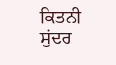ਕਿਤਨੀ ਸੁਂਦਰ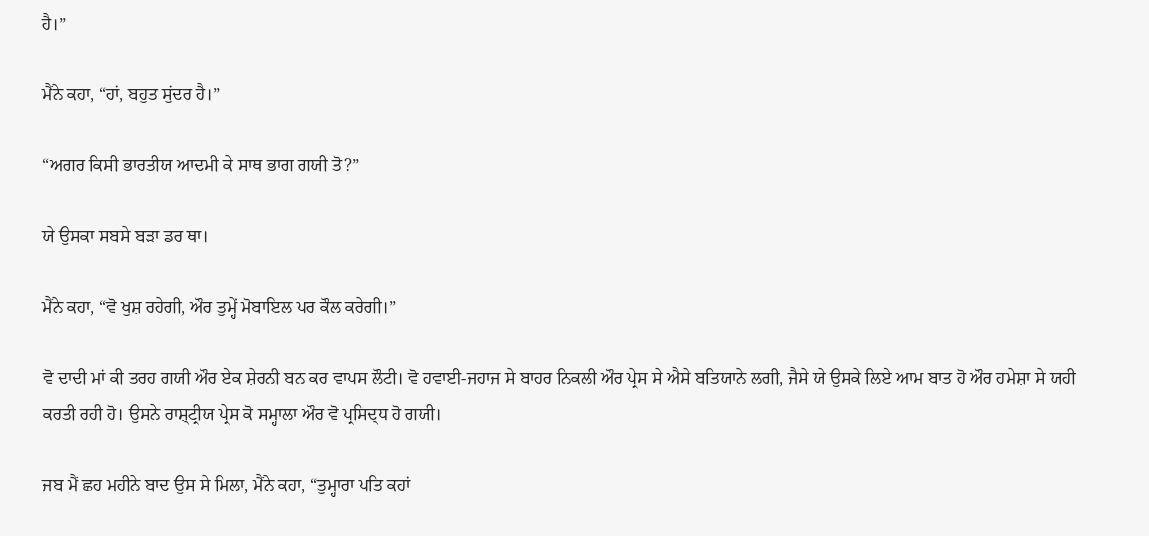ਹੈ।”

ਮੈਂਨੇ ਕਹਾ, “ਹਾਂ, ਬਹੁਤ ਸੁਂਦਰ ਹੈ।”

“ਅਗਰ ਕਿਸੀ ਭਾਰਤੀਯ ਆਦਮੀ ਕੇ ਸਾਥ ਭਾਗ ਗਯੀ ਤੋ?”

ਯੇ ਉਸਕਾ ਸਬਸੇ ਬਡ਼ਾ ਡਰ ਥਾ।

ਮੈਂਨੇ ਕਹਾ, “ਵੋ ਖੁਸ਼ ਰਹੇਗੀ, ਔਰ ਤੁਮ੍ਹੇਂ ਮੋਬਾਇਲ ਪਰ ਕੌਲ ਕਰੇਗੀ।”

ਵੋ ਦਾਦੀ ਮਾਂ ਕੀ ਤਰਹ ਗਯੀ ਔਰ ਏਕ ਸ਼ੇਰਨੀ ਬਨ ਕਰ ਵਾਪਸ ਲੌਟੀ। ਵੋ ਹਵਾਈ-ਜਹਾਜ ਸੇ ਬਾਹਰ ਨਿਕਲੀ ਔਰ ਪ੍ਰੇਸ ਸੇ ਐਸੇ ਬਤਿਯਾਨੇ ਲਗੀ, ਜੈਸੇ ਯੇ ਉਸਕੇ ਲਿਏ ਆਮ ਬਾਤ ਹੋ ਔਰ ਹਮੇਸ਼ਾ ਸੇ ਯਹੀ ਕਰਤੀ ਰਹੀ ਹੋ। ਉਸਨੇ ਰਾਸ਼੍ਟ੍ਰੀਯ ਪ੍ਰੇਸ ਕੋ ਸਮ੍ਹਾਲਾ ਔਰ ਵੋ ਪ੍ਰਸਿਦ੍ਧ ਹੋ ਗਯੀ।

ਜਬ ਮੈਂ ਛਹ ਮਹੀਨੇ ਬਾਦ ਉਸ ਸੇ ਮਿਲਾ, ਮੈਂਨੇ ਕਹਾ, “ਤੁਮ੍ਹਾਰਾ ਪਤਿ ਕਹਾਂ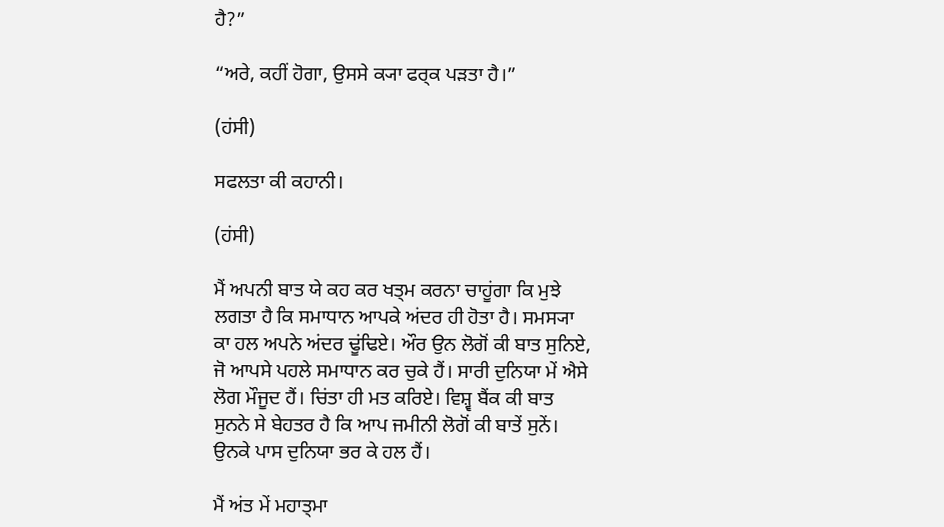ਹੈ?”

“ਅਰੇ, ਕਹੀਂ ਹੋਗਾ, ਉਸਸੇ ਕ੍ਯਾ ਫਰ੍ਕ ਪਡ਼ਤਾ ਹੈ।”

(ਹਂਸੀ)

ਸਫਲਤਾ ਕੀ ਕਹਾਨੀ।

(ਹਂਸੀ)

ਮੈਂ ਅਪਨੀ ਬਾਤ ਯੇ ਕਹ ਕਰ ਖਤ੍ਮ ਕਰਨਾ ਚਾਹੂਂਗਾ ਕਿ ਮੁਝੇ ਲਗਤਾ ਹੈ ਕਿ ਸਮਾਧਾਨ ਆਪਕੇ ਅਂਦਰ ਹੀ ਹੋਤਾ ਹੈ। ਸਮਸ੍ਯਾ ਕਾ ਹਲ ਅਪਨੇ ਅਂਦਰ ਢੂਂਢਿਏ। ਔਰ ਉਨ ਲੋਗੋਂ ਕੀ ਬਾਤ ਸੁਨਿਏ, ਜੋ ਆਪਸੇ ਪਹਲੇ ਸਮਾਧਾਨ ਕਰ ਚੁਕੇ ਹੈਂ। ਸਾਰੀ ਦੁਨਿਯਾ ਮੇਂ ਐਸੇ ਲੋਗ ਮੌਜੂਦ ਹੈਂ। ਚਿਂਤਾ ਹੀ ਮਤ ਕਰਿਏ। ਵਿਸ਼੍ਵ ਬੈਂਕ ਕੀ ਬਾਤ ਸੁਨਨੇ ਸੇ ਬੇਹਤਰ ਹੈ ਕਿ ਆਪ ਜਮੀਨੀ ਲੋਗੋਂ ਕੀ ਬਾਤੇਂ ਸੁਨੇਂ। ਉਨਕੇ ਪਾਸ ਦੁਨਿਯਾ ਭਰ ਕੇ ਹਲ ਹੈਂ।

ਮੈਂ ਅਂਤ ਮੇਂ ਮਹਾਤ੍ਮਾ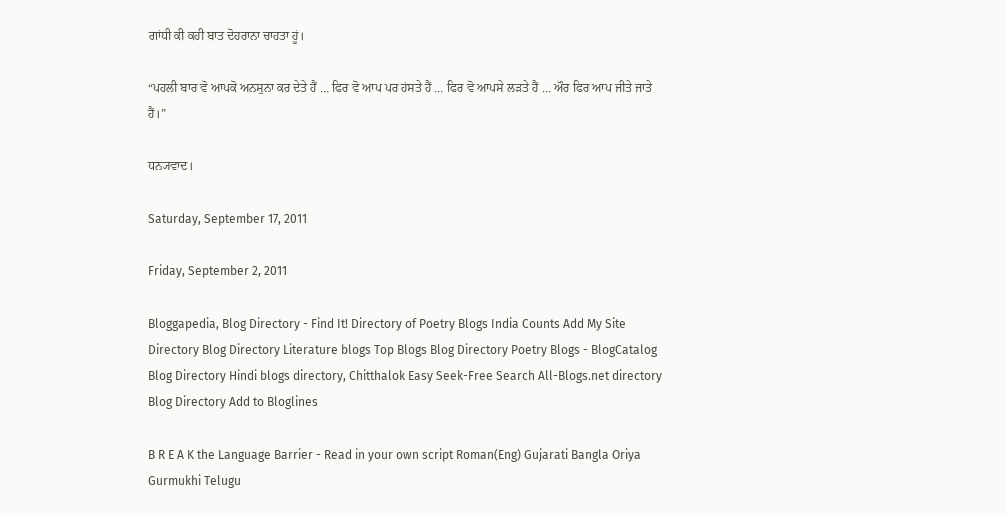ਗਾਂਧੀ ਕੀ ਕਹੀ ਬਾਤ ਦੋਹਰਾਨਾ ਚਾਹਤਾ ਹੂਂ।

“ਪਹਲੀ ਬਾਰ ਵੋ ਆਪਕੋ ਅਨਸੁਨਾ ਕਰ ਦੇਤੇ ਹੈਂ … ਫਿਰ ਵੋ ਆਪ ਪਰ ਹਂਸਤੇ ਹੈਂ … ਫਿਰ ਵੋ ਆਪਸੇ ਲਡ਼ਤੇ ਹੈਂ … ਔਰ ਫਿਰ ਆਪ ਜੀਤੇ ਜਾਤੇ ਹੈਂ।”

ਧਨ੍ਯਵਾਦ।

Saturday, September 17, 2011

Friday, September 2, 2011

Bloggapedia, Blog Directory - Find It! Directory of Poetry Blogs India Counts Add My Site Directory Blog Directory Literature blogs Top Blogs Blog Directory Poetry Blogs - BlogCatalog Blog Directory Hindi blogs directory, Chitthalok Easy Seek-Free Search All-Blogs.net directory Blog Directory Add to Bloglines

B R E A K the Language Barrier - Read in your own script Roman(Eng) Gujarati Bangla Oriya Gurmukhi Telugu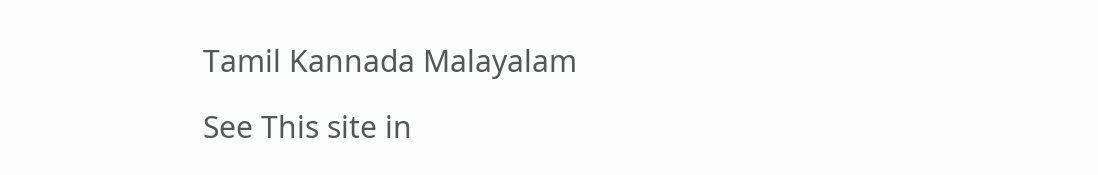Tamil Kannada Malayalam

See This site in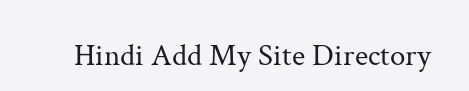Hindi Add My Site Directory